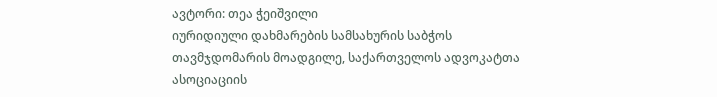ავტორი: თეა ჭეიშვილი
იურიდიული დახმარების სამსახურის საბჭოს თავმჯდომარის მოადგილე, საქართველოს ადვოკატთა ასოციაციის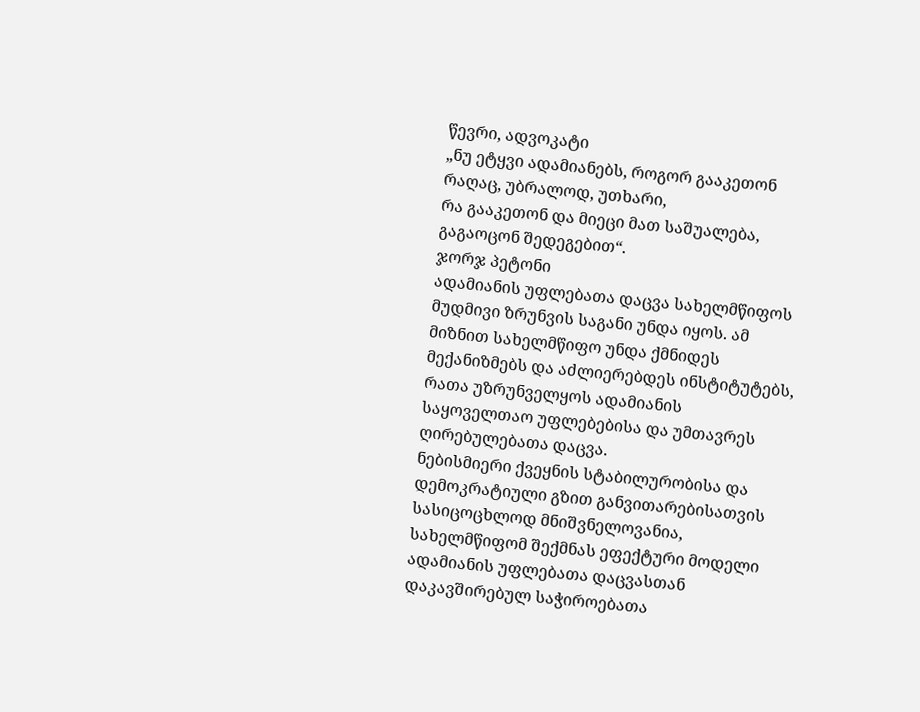წევრი, ადვოკატი
„ნუ ეტყვი ადამიანებს, როგორ გააკეთონ რაღაც, უბრალოდ, უთხარი,
რა გააკეთონ და მიეცი მათ საშუალება, გაგაოცონ შედეგებით“.
ჯორჯ პეტონი
ადამიანის უფლებათა დაცვა სახელმწიფოს მუდმივი ზრუნვის საგანი უნდა იყოს. ამ მიზნით სახელმწიფო უნდა ქმნიდეს მექანიზმებს და აძლიერებდეს ინსტიტუტებს, რათა უზრუნველყოს ადამიანის საყოველთაო უფლებებისა და უმთავრეს ღირებულებათა დაცვა.
ნებისმიერი ქვეყნის სტაბილურობისა და დემოკრატიული გზით განვითარებისათვის სასიცოცხლოდ მნიშვნელოვანია, სახელმწიფომ შექმნას ეფექტური მოდელი ადამიანის უფლებათა დაცვასთან დაკავშირებულ საჭიროებათა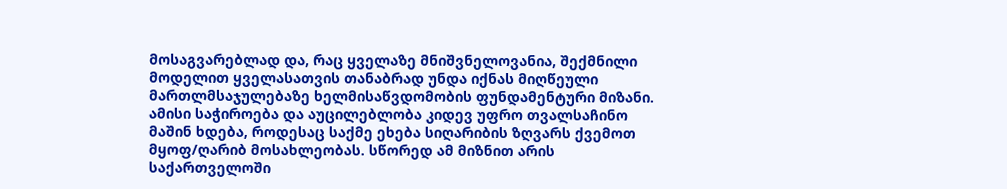მოსაგვარებლად და, რაც ყველაზე მნიშვნელოვანია, შექმნილი მოდელით ყველასათვის თანაბრად უნდა იქნას მიღწეული მართლმსაჯულებაზე ხელმისაწვდომობის ფუნდამენტური მიზანი. ამისი საჭიროება და აუცილებლობა კიდევ უფრო თვალსაჩინო მაშინ ხდება, როდესაც საქმე ეხება სიღარიბის ზღვარს ქვემოთ მყოფ/ღარიბ მოსახლეობას. სწორედ ამ მიზნით არის საქართველოში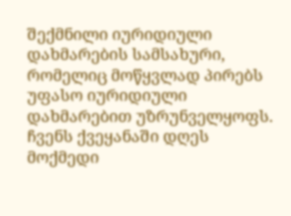შექმნილი იურიდიული დახმარების სამსახური, რომელიც მოწყვლად პირებს უფასო იურიდიული დახმარებით უზრუნველყოფს.
ჩვენს ქვეყანაში დღეს მოქმედი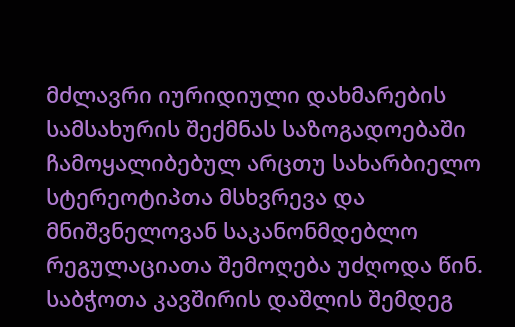მძლავრი იურიდიული დახმარების სამსახურის შექმნას საზოგადოებაში ჩამოყალიბებულ არცთუ სახარბიელო სტერეოტიპთა მსხვრევა და მნიშვნელოვან საკანონმდებლო რეგულაციათა შემოღება უძღოდა წინ.
საბჭოთა კავშირის დაშლის შემდეგ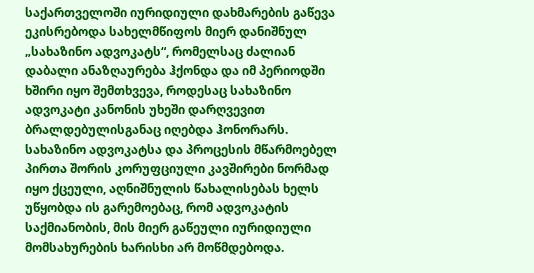საქართველოში იურიდიული დახმარების გაწევა ეკისრებოდა სახელმწიფოს მიერ დანიშნულ „სახაზინო ადვოკატს“, რომელსაც ძალიან დაბალი ანაზღაურება ჰქონდა და იმ პერიოდში ხშირი იყო შემთხვევა, როდესაც სახაზინო ადვოკატი კანონის უხეში დარღვევით ბრალდებულისგანაც იღებდა ჰონორარს. სახაზინო ადვოკატსა და პროცესის მწარმოებელ პირთა შორის კორუფციული კავშირები ნორმად იყო ქცეული, აღნიშნულის წახალისებას ხელს უწყობდა ის გარემოებაც, რომ ადვოკატის საქმიანობის, მის მიერ გაწეული იურიდიული მომსახურების ხარისხი არ მოწმდებოდა.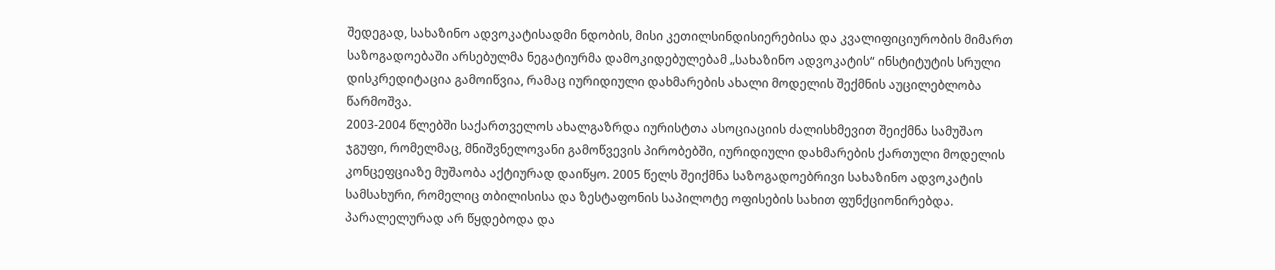შედეგად, სახაზინო ადვოკატისადმი ნდობის, მისი კეთილსინდისიერებისა და კვალიფიციურობის მიმართ საზოგადოებაში არსებულმა ნეგატიურმა დამოკიდებულებამ „სახაზინო ადვოკატის“ ინსტიტუტის სრული დისკრედიტაცია გამოიწვია, რამაც იურიდიული დახმარების ახალი მოდელის შექმნის აუცილებლობა წარმოშვა.
2003-2004 წლებში საქართველოს ახალგაზრდა იურისტთა ასოციაციის ძალისხმევით შეიქმნა სამუშაო ჯგუფი, რომელმაც, მნიშვნელოვანი გამოწვევის პირობებში, იურიდიული დახმარების ქართული მოდელის კონცეფციაზე მუშაობა აქტიურად დაიწყო. 2005 წელს შეიქმნა საზოგადოებრივი სახაზინო ადვოკატის სამსახური, რომელიც თბილისისა და ზესტაფონის საპილოტე ოფისების სახით ფუნქციონირებდა. პარალელურად არ წყდებოდა და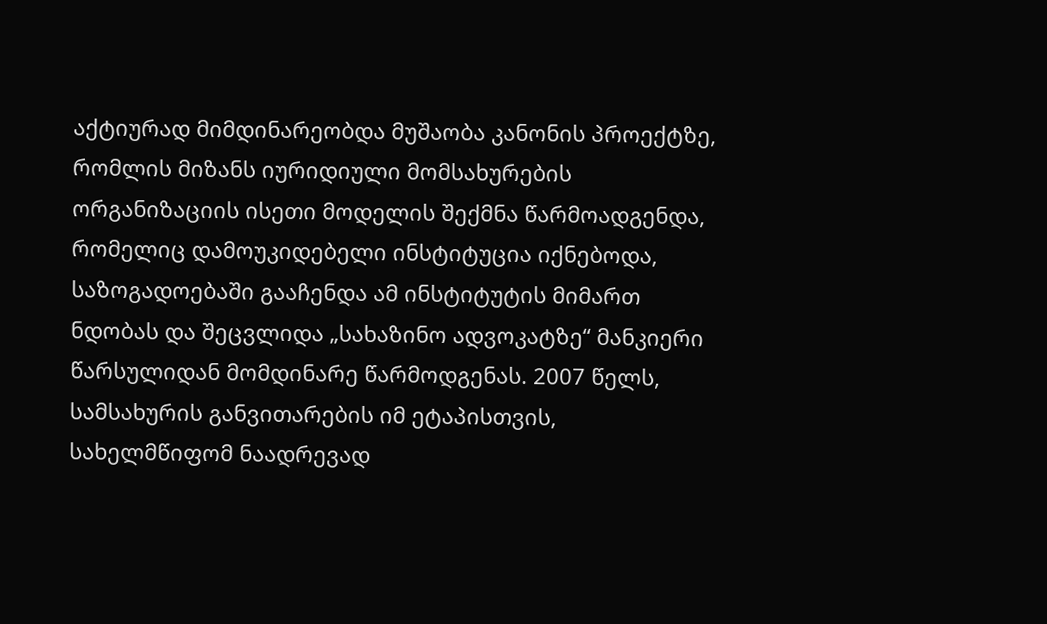აქტიურად მიმდინარეობდა მუშაობა კანონის პროექტზე, რომლის მიზანს იურიდიული მომსახურების ორგანიზაციის ისეთი მოდელის შექმნა წარმოადგენდა, რომელიც დამოუკიდებელი ინსტიტუცია იქნებოდა, საზოგადოებაში გააჩენდა ამ ინსტიტუტის მიმართ ნდობას და შეცვლიდა „სახაზინო ადვოკატზე“ მანკიერი წარსულიდან მომდინარე წარმოდგენას. 2007 წელს, სამსახურის განვითარების იმ ეტაპისთვის, სახელმწიფომ ნაადრევად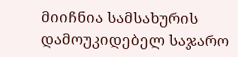მიიჩნია სამსახურის დამოუკიდებელ საჯარო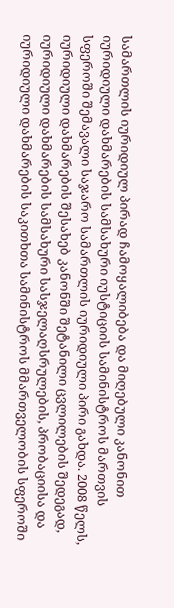სამართლის იურიდიულ პირად ჩამოყალიბება და მიღებული კანონით იურიდიული დახმარების სამსახური იუსტიციის სამინისტროს მართვის სფეროში შემავალი საჯარო სამართლის იურიდიული პირი გახდა. 2008 წელს, იურიდიული დახმარების შესახებ კანონში შეტანილი ცვლილების შედეგად, იურიდიული დახმარების სამსახური სასჯელაღსრულების, პრობაციისა და იურიდიული დახმარების საკითხთა სამინისტროს მმართველობის სფეროში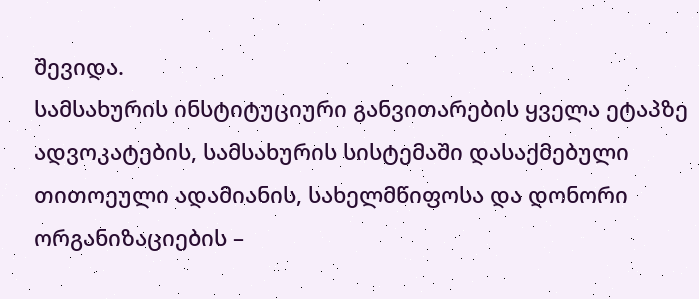შევიდა.
სამსახურის ინსტიტუციური განვითარების ყველა ეტაპზე ადვოკატების, სამსახურის სისტემაში დასაქმებული თითოეული ადამიანის, სახელმწიფოსა და დონორი ორგანიზაციების –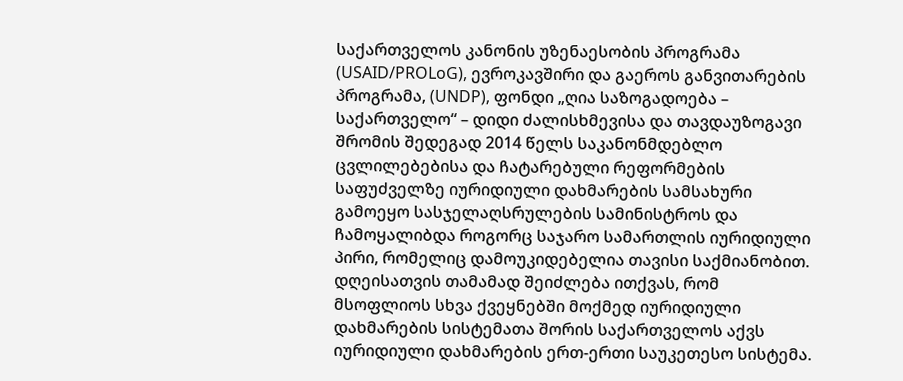საქართველოს კანონის უზენაესობის პროგრამა (USAID/PROLoG), ევროკავშირი და გაეროს განვითარების პროგრამა, (UNDP), ფონდი „ღია საზოგადოება – საქართველო“ – დიდი ძალისხმევისა და თავდაუზოგავი შრომის შედეგად 2014 წელს საკანონმდებლო ცვლილებებისა და ჩატარებული რეფორმების საფუძველზე იურიდიული დახმარების სამსახური გამოეყო სასჯელაღსრულების სამინისტროს და ჩამოყალიბდა როგორც საჯარო სამართლის იურიდიული პირი, რომელიც დამოუკიდებელია თავისი საქმიანობით.
დღეისათვის თამამად შეიძლება ითქვას, რომ მსოფლიოს სხვა ქვეყნებში მოქმედ იურიდიული დახმარების სისტემათა შორის საქართველოს აქვს იურიდიული დახმარების ერთ-ერთი საუკეთესო სისტემა.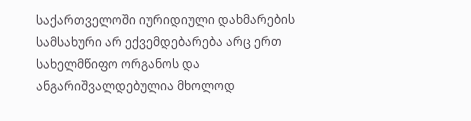საქართველოში იურიდიული დახმარების სამსახური არ ექვემდებარება არც ერთ სახელმწიფო ორგანოს და ანგარიშვალდებულია მხოლოდ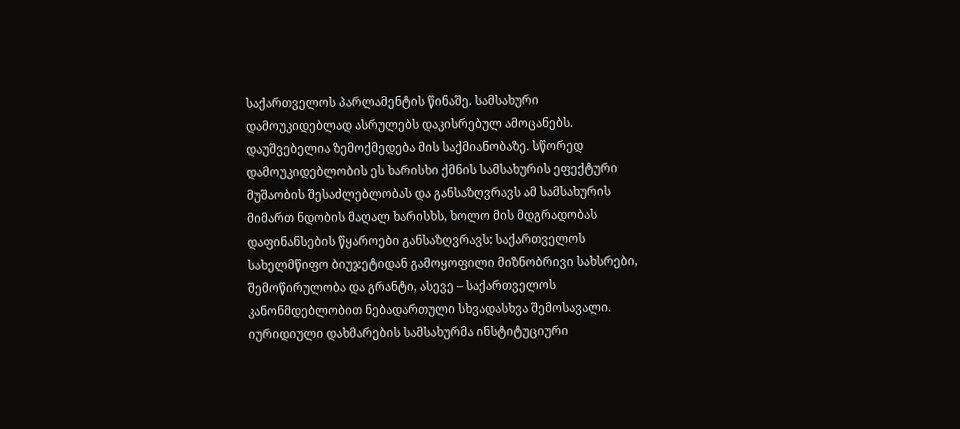საქართველოს პარლამენტის წინაშე. სამსახური დამოუკიდებლად ასრულებს დაკისრებულ ამოცანებს. დაუშვებელია ზემოქმედება მის საქმიანობაზე. სწორედ დამოუკიდებლობის ეს ხარისხი ქმნის სამსახურის ეფექტური მუშაობის შესაძლებლობას და განსაზღვრავს ამ სამსახურის მიმართ ნდობის მაღალ ხარისხს, ხოლო მის მდგრადობას დაფინანსების წყაროები განსაზღვრავს: საქართველოს სახელმწიფო ბიუჯეტიდან გამოყოფილი მიზნობრივი სახსრები, შემოწირულობა და გრანტი, ასევე – საქართველოს კანონმდებლობით ნებადართული სხვადასხვა შემოსავალი.
იურიდიული დახმარების სამსახურმა ინსტიტუციური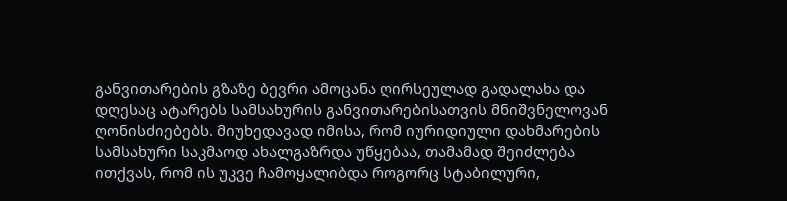განვითარების გზაზე ბევრი ამოცანა ღირსეულად გადალახა და დღესაც ატარებს სამსახურის განვითარებისათვის მნიშვნელოვან ღონისძიებებს. მიუხედავად იმისა, რომ იურიდიული დახმარების სამსახური საკმაოდ ახალგაზრდა უწყებაა, თამამად შეიძლება ითქვას, რომ ის უკვე ჩამოყალიბდა როგორც სტაბილური,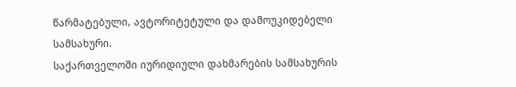წარმატებული, ავტორიტეტული და დამოუკიდებელი სამსახური.
საქართველოში იურიდიული დახმარების სამსახურის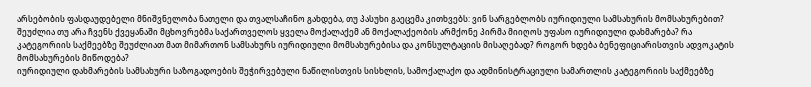არსებობის ფასდაუდებელი მნიშვნელობა ნათელი და თვალსაჩინო გახდება, თუ პასუხი გაეცემა კითხვებს: ვინ სარგებლობს იურიდიული სამსახურის მომსახურებით? შეუძლია თუ არა ჩვენს ქვეყანაში მცხოვრებმა საქართველოს ყველა მოქალაქემ ან მოქალაქეობის არმქონე პირმა მიიღოს უფასო იურიდიული დახმარება? რა კატეგორიის საქმეებზე შეუძლიათ მათ მიმართონ სამსახურს იურიდიული მომსახურებისა და კონსულტაციის მისაღებად? როგორ ხდება ბენეფიციარისთვის ადვოკატის მომსახურების მიწოდება?
იურიდიული დახმარების სამსახური საზოგადოების შეჭირვებული ნაწილისთვის სისხლის, სამოქალაქო და ადმინისტრაციული სამართლის კატეგორიის საქმეებზე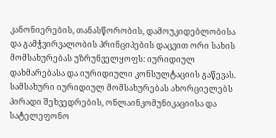კანონიერების, თანასწორობის, დამოუკიდებლობისა და გამჭვირვალობის პრინციპების დაცვით ორი სახის მომსახურებას უზრუნველყოფს: იურიდიულ დახმარებასა და იურიდიული კონსულტაციის გაწევას. სამსახური იურიდიულ მომსახურებას ახორციელებს პირადი შეხვედრების, ონლაინკომუნიკაციისა და სატელეფონო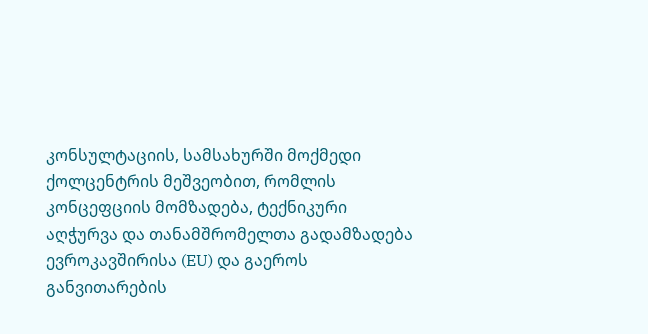კონსულტაციის, სამსახურში მოქმედი ქოლცენტრის მეშვეობით, რომლის კონცეფციის მომზადება, ტექნიკური აღჭურვა და თანამშრომელთა გადამზადება ევროკავშირისა (EU) და გაეროს განვითარების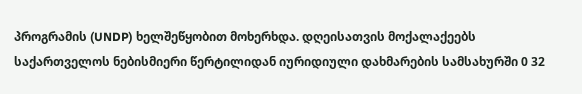პროგრამის (UNDP) ხელშეწყობით მოხერხდა. დღეისათვის მოქალაქეებს საქართველოს ნებისმიერი წერტილიდან იურიდიული დახმარების სამსახურში 0 32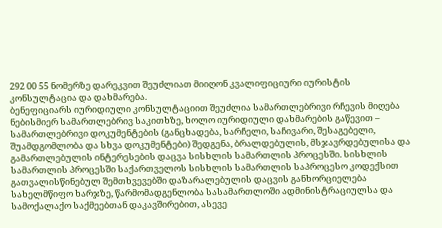292 00 55 ნომერზე დარეკვით შეუძლიათ მიიღონ კვალიფიციური იურისტის კონსულტაცია და დახმარება.
ბენეფიციარს იურიდიული კონსულტაციით შეუძლია სამართლებრივი რჩევის მიღება ნებისმიერ სამართლებრივ საკითხზე, ხოლო იურიდიული დახმარების გაწევით – სამართლებრივი დოკუმენტების (განცხადება, სარჩელი, საჩივარი, შესაგებელი, შუამდგომლობა და სხვა დოკუმენტები) შედგენა, ბრალდებულის, მსჯავრდებულისა და გამართლებულის ინტერესების დაცვა სისხლის სამართლის პროცესში. სისხლის სამართლის პროცესში საქართველოს სისხლის სამართლის საპროცესო კოდექსით გათვალისწინებულ შემთხვევებში დაზარალებულის დაცვის განხორციელება სახელმწიფო ხარჯზე, წარმომადგენლობა სასამართლოში ადმინისტრაციულსა და სამოქალაქო საქმეებთან დაკავშირებით, ასევე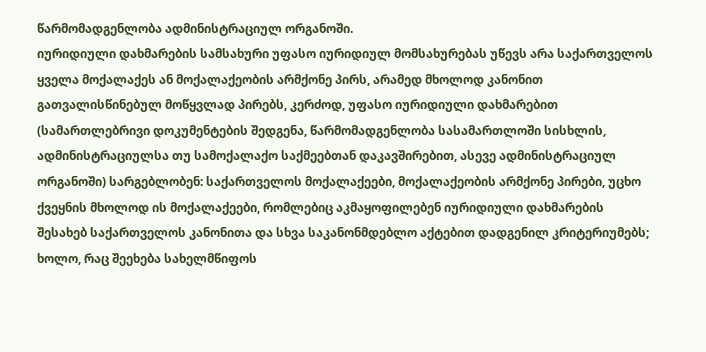წარმომადგენლობა ადმინისტრაციულ ორგანოში.
იურიდიული დახმარების სამსახური უფასო იურიდიულ მომსახურებას უწევს არა საქართველოს ყველა მოქალაქეს ან მოქალაქეობის არმქონე პირს, არამედ მხოლოდ კანონით გათვალისწინებულ მოწყვლად პირებს, კერძოდ, უფასო იურიდიული დახმარებით (სამართლებრივი დოკუმენტების შედგენა, წარმომადგენლობა სასამართლოში სისხლის, ადმინისტრაციულსა თუ სამოქალაქო საქმეებთან დაკავშირებით, ასევე ადმინისტრაციულ ორგანოში) სარგებლობენ: საქართველოს მოქალაქეები, მოქალაქეობის არმქონე პირები, უცხო ქვეყნის მხოლოდ ის მოქალაქეები, რომლებიც აკმაყოფილებენ იურიდიული დახმარების შესახებ საქართველოს კანონითა და სხვა საკანონმდებლო აქტებით დადგენილ კრიტერიუმებს; ხოლო, რაც შეეხება სახელმწიფოს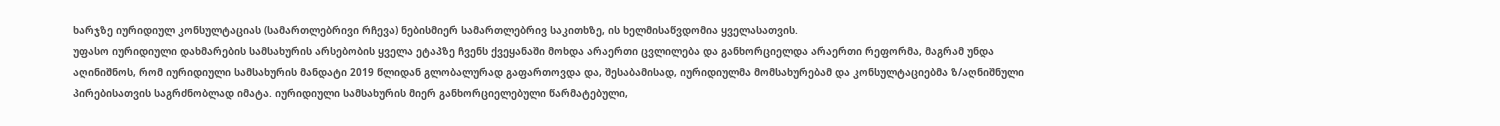ხარჯზე იურიდიულ კონსულტაციას (სამართლებრივი რჩევა) ნებისმიერ სამართლებრივ საკითხზე, ის ხელმისაწვდომია ყველასათვის.
უფასო იურიდიული დახმარების სამსახურის არსებობის ყველა ეტაპზე ჩვენს ქვეყანაში მოხდა არაერთი ცვლილება და განხორციელდა არაერთი რეფორმა, მაგრამ უნდა აღინიშნოს, რომ იურიდიული სამსახურის მანდატი 2019 წლიდან გლობალურად გაფართოვდა და, შესაბამისად, იურიდიულმა მომსახურებამ და კონსულტაციებმა ზ/აღნიშნული პირებისათვის საგრძნობლად იმატა. იურიდიული სამსახურის მიერ განხორციელებული წარმატებული,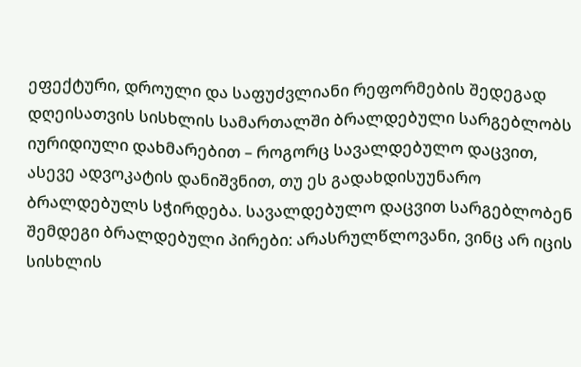ეფექტური, დროული და საფუძვლიანი რეფორმების შედეგად დღეისათვის სისხლის სამართალში ბრალდებული სარგებლობს იურიდიული დახმარებით – როგორც სავალდებულო დაცვით, ასევე ადვოკატის დანიშვნით, თუ ეს გადახდისუუნარო ბრალდებულს სჭირდება. სავალდებულო დაცვით სარგებლობენ შემდეგი ბრალდებული პირები: არასრულწლოვანი, ვინც არ იცის სისხლის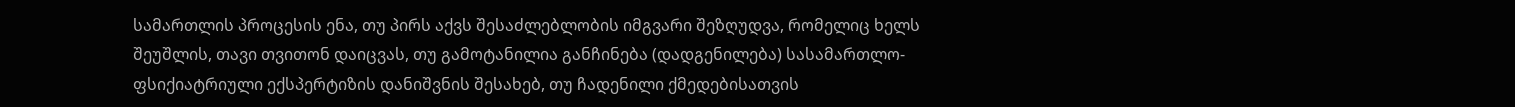სამართლის პროცესის ენა, თუ პირს აქვს შესაძლებლობის იმგვარი შეზღუდვა, რომელიც ხელს შეუშლის, თავი თვითონ დაიცვას, თუ გამოტანილია განჩინება (დადგენილება) სასამართლო-ფსიქიატრიული ექსპერტიზის დანიშვნის შესახებ, თუ ჩადენილი ქმედებისათვის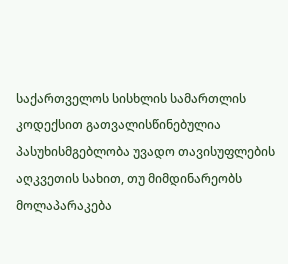საქართველოს სისხლის სამართლის კოდექსით გათვალისწინებულია პასუხისმგებლობა უვადო თავისუფლების აღკვეთის სახით, თუ მიმდინარეობს მოლაპარაკება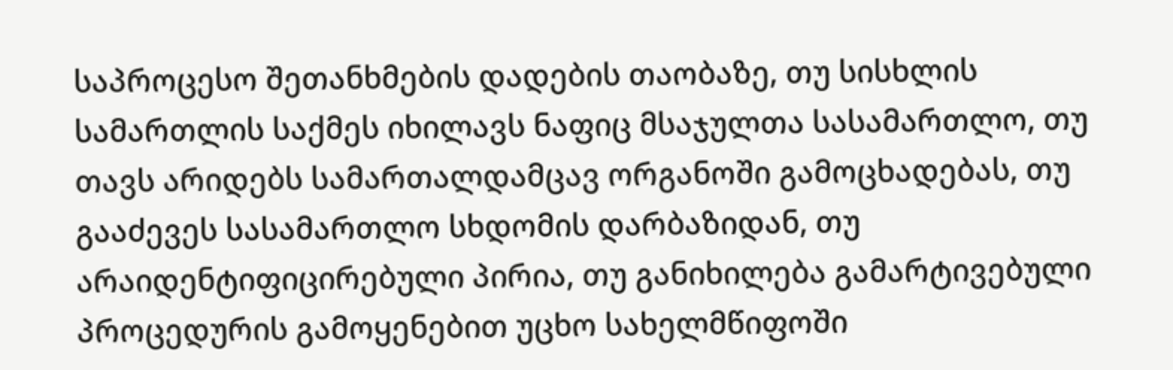საპროცესო შეთანხმების დადების თაობაზე, თუ სისხლის სამართლის საქმეს იხილავს ნაფიც მსაჯულთა სასამართლო, თუ თავს არიდებს სამართალდამცავ ორგანოში გამოცხადებას, თუ გააძევეს სასამართლო სხდომის დარბაზიდან, თუ არაიდენტიფიცირებული პირია, თუ განიხილება გამარტივებული პროცედურის გამოყენებით უცხო სახელმწიფოში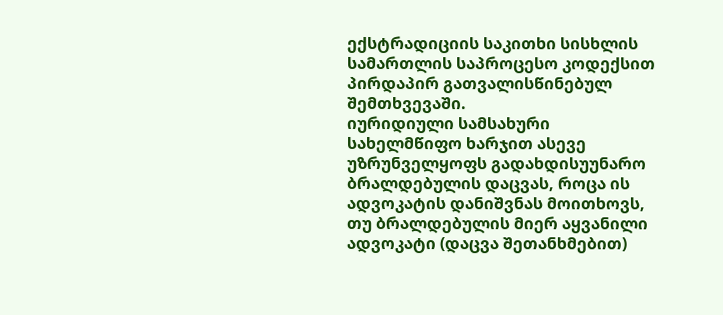ექსტრადიციის საკითხი სისხლის სამართლის საპროცესო კოდექსით პირდაპირ გათვალისწინებულ შემთხვევაში.
იურიდიული სამსახური სახელმწიფო ხარჯით ასევე უზრუნველყოფს გადახდისუუნარო ბრალდებულის დაცვას, როცა ის ადვოკატის დანიშვნას მოითხოვს, თუ ბრალდებულის მიერ აყვანილი ადვოკატი (დაცვა შეთანხმებით)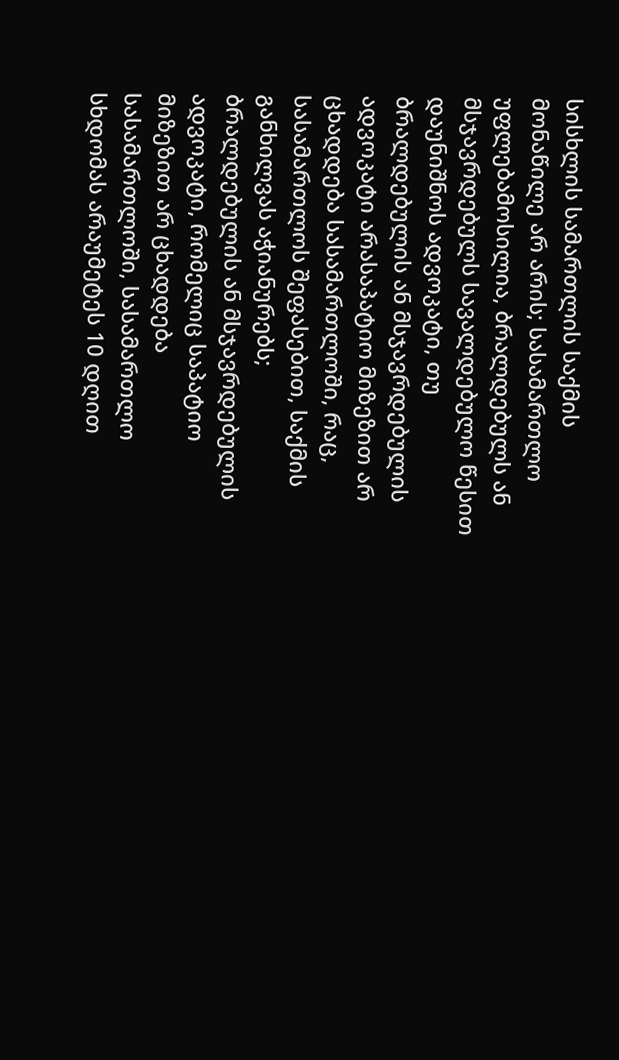სისხლის სამართლის საქმის მონაწილე არ არის; სასამართლო უფლებამოსილია, ბრალდებულს ან მსჯავრდებულს სავალდებულო წესით დაუნიშნოს ადვოკატი, თუ ბრალდებულის ან მსჯავრდებულის ადვოკატი არასაპატიო მიზეზით არ ცხადდება სასამართლოში, რაც, სასამართლოს შეფასებით, საქმის განხილვას აჭიანურებს; ბრალდებულის ან მსჯავრდებულის ადვოკატი, რომელიც საპატიო მიზეზით არ ცხადდება სასამართლოში, სასამართლო სხდომას არაუმეტეს 10 დღით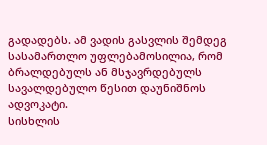გადადებს. ამ ვადის გასვლის შემდეგ სასამართლო უფლებამოსილია, რომ ბრალდებულს ან მსჯავრდებულს სავალდებულო წესით დაუნიშნოს ადვოკატი.
სისხლის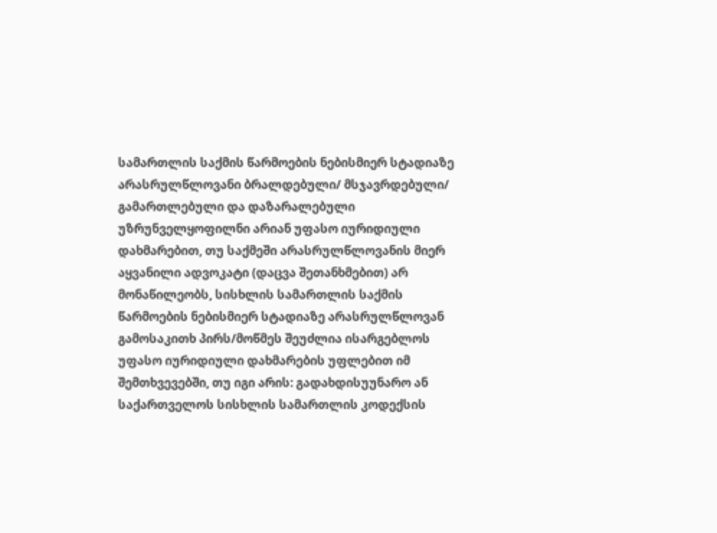სამართლის საქმის წარმოების ნებისმიერ სტადიაზე არასრულწლოვანი ბრალდებული/ მსჯავრდებული/ გამართლებული და დაზარალებული უზრუნველყოფილნი არიან უფასო იურიდიული დახმარებით, თუ საქმეში არასრულწლოვანის მიერ აყვანილი ადვოკატი (დაცვა შეთანხმებით) არ მონაწილეობს, სისხლის სამართლის საქმის წარმოების ნებისმიერ სტადიაზე არასრულწლოვან გამოსაკითხ პირს/მოწმეს შეუძლია ისარგებლოს უფასო იურიდიული დახმარების უფლებით იმ შემთხვევებში, თუ იგი არის: გადახდისუუნარო ან საქართველოს სისხლის სამართლის კოდექსის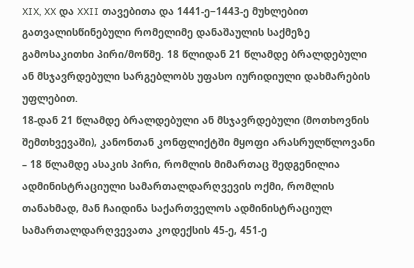XIX, XX და XXII თავებითა და 1441-ე−1443-ე მუხლებით გათვალისწინებული რომელიმე დანაშაულის საქმეზე გამოსაკითხი პირი/მოწმე. 18 წლიდან 21 წლამდე ბრალდებული ან მსჯავრდებული სარგებლობს უფასო იურიდიული დახმარების უფლებით.
18-დან 21 წლამდე ბრალდებული ან მსჯავრდებული (მოთხოვნის შემთხვევაში), კანონთან კონფლიქტში მყოფი არასრულწლოვანი – 18 წლამდე ასაკის პირი, რომლის მიმართაც შედგენილია ადმინისტრაციული სამართალდარღვევის ოქმი, რომლის თანახმად, მან ჩაიდინა საქართველოს ადმინისტრაციულ სამართალდარღვევათა კოდექსის 45-ე, 451-ე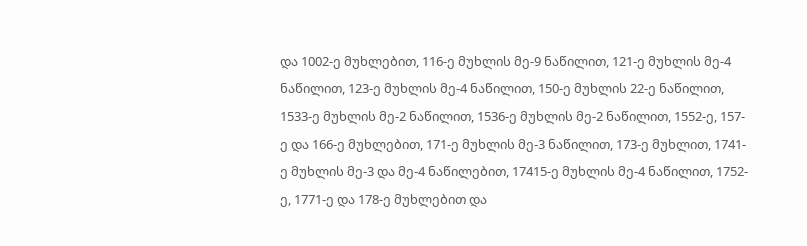და 1002-ე მუხლებით, 116-ე მუხლის მე-9 ნაწილით, 121-ე მუხლის მე-4 ნაწილით, 123-ე მუხლის მე-4 ნაწილით, 150-ე მუხლის 22-ე ნაწილით, 1533-ე მუხლის მე-2 ნაწილით, 1536-ე მუხლის მე-2 ნაწილით, 1552-ე, 157-ე და 166-ე მუხლებით, 171-ე მუხლის მე-3 ნაწილით, 173-ე მუხლით, 1741-ე მუხლის მე-3 და მე-4 ნაწილებით, 17415-ე მუხლის მე-4 ნაწილით, 1752-ე, 1771-ე და 178-ე მუხლებით და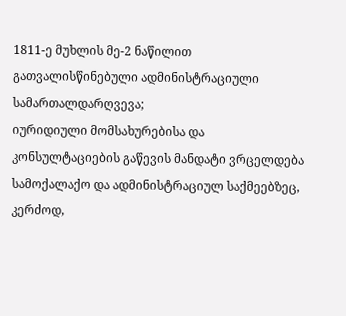1811-ე მუხლის მე-2 ნაწილით გათვალისწინებული ადმინისტრაციული სამართალდარღვევა;
იურიდიული მომსახურებისა და კონსულტაციების გაწევის მანდატი ვრცელდება სამოქალაქო და ადმინისტრაციულ საქმეებზეც, კერძოდ,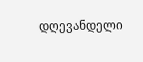დღევანდელი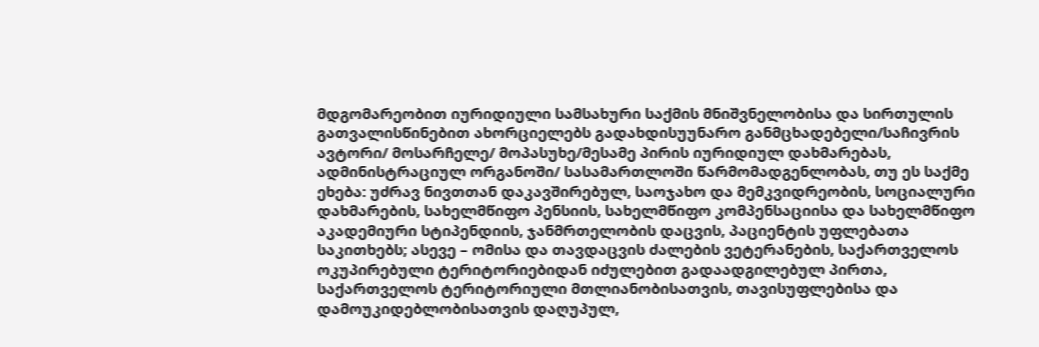მდგომარეობით იურიდიული სამსახური საქმის მნიშვნელობისა და სირთულის გათვალისწინებით ახორციელებს გადახდისუუნარო განმცხადებელი/საჩივრის ავტორი/ მოსარჩელე/ მოპასუხე/მესამე პირის იურიდიულ დახმარებას, ადმინისტრაციულ ორგანოში/ სასამართლოში წარმომადგენლობას, თუ ეს საქმე ეხება: უძრავ ნივთთან დაკავშირებულ, საოჯახო და მემკვიდრეობის, სოციალური დახმარების, სახელმწიფო პენსიის, სახელმწიფო კომპენსაციისა და სახელმწიფო აკადემიური სტიპენდიის, ჯანმრთელობის დაცვის, პაციენტის უფლებათა საკითხებს; ასევე – ომისა და თავდაცვის ძალების ვეტერანების, საქართველოს ოკუპირებული ტერიტორიებიდან იძულებით გადაადგილებულ პირთა, საქართველოს ტერიტორიული მთლიანობისათვის, თავისუფლებისა და დამოუკიდებლობისათვის დაღუპულ,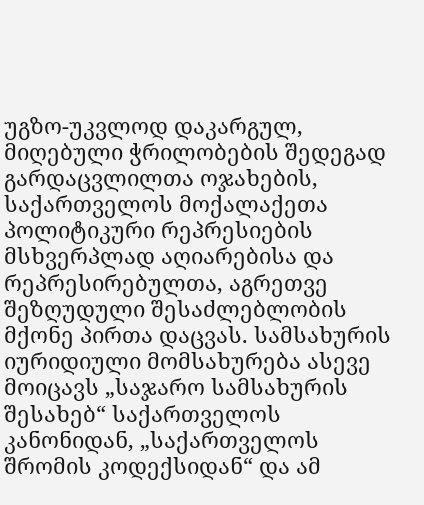უგზო-უკვლოდ დაკარგულ, მიღებული ჭრილობების შედეგად გარდაცვლილთა ოჯახების, საქართველოს მოქალაქეთა პოლიტიკური რეპრესიების მსხვერპლად აღიარებისა და რეპრესირებულთა, აგრეთვე შეზღუდული შესაძლებლობის მქონე პირთა დაცვას. სამსახურის იურიდიული მომსახურება ასევე მოიცავს „საჯარო სამსახურის შესახებ“ საქართველოს კანონიდან, „საქართველოს შრომის კოდექსიდან“ და ამ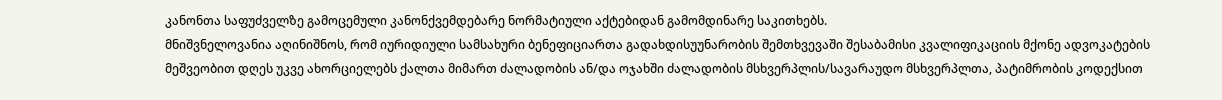კანონთა საფუძველზე გამოცემული კანონქვემდებარე ნორმატიული აქტებიდან გამომდინარე საკითხებს.
მნიშვნელოვანია აღინიშნოს, რომ იურიდიული სამსახური ბენეფიციართა გადახდისუუნარობის შემთხვევაში შესაბამისი კვალიფიკაციის მქონე ადვოკატების მეშვეობით დღეს უკვე ახორციელებს ქალთა მიმართ ძალადობის ან/და ოჯახში ძალადობის მსხვერპლის/სავარაუდო მსხვერპლთა, პატიმრობის კოდექსით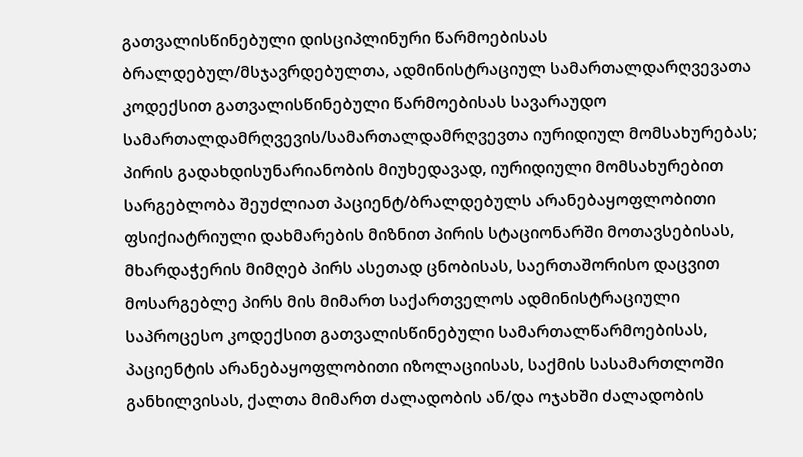გათვალისწინებული დისციპლინური წარმოებისას ბრალდებულ/მსჯავრდებულთა, ადმინისტრაციულ სამართალდარღვევათა კოდექსით გათვალისწინებული წარმოებისას სავარაუდო სამართალდამრღვევის/სამართალდამრღვევთა იურიდიულ მომსახურებას; პირის გადახდისუნარიანობის მიუხედავად, იურიდიული მომსახურებით სარგებლობა შეუძლიათ პაციენტ/ბრალდებულს არანებაყოფლობითი ფსიქიატრიული დახმარების მიზნით პირის სტაციონარში მოთავსებისას, მხარდაჭერის მიმღებ პირს ასეთად ცნობისას, საერთაშორისო დაცვით მოსარგებლე პირს მის მიმართ საქართველოს ადმინისტრაციული საპროცესო კოდექსით გათვალისწინებული სამართალწარმოებისას, პაციენტის არანებაყოფლობითი იზოლაციისას, საქმის სასამართლოში განხილვისას, ქალთა მიმართ ძალადობის ან/და ოჯახში ძალადობის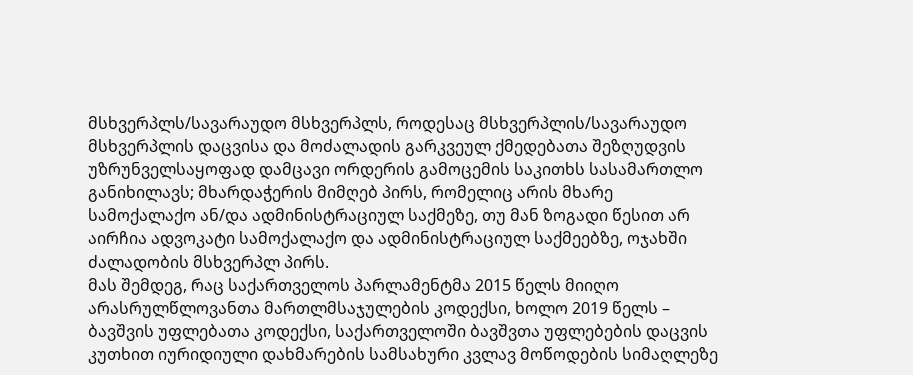მსხვერპლს/სავარაუდო მსხვერპლს, როდესაც მსხვერპლის/სავარაუდო მსხვერპლის დაცვისა და მოძალადის გარკვეულ ქმედებათა შეზღუდვის უზრუნველსაყოფად დამცავი ორდერის გამოცემის საკითხს სასამართლო განიხილავს; მხარდაჭერის მიმღებ პირს, რომელიც არის მხარე სამოქალაქო ან/და ადმინისტრაციულ საქმეზე, თუ მან ზოგადი წესით არ აირჩია ადვოკატი სამოქალაქო და ადმინისტრაციულ საქმეებზე, ოჯახში ძალადობის მსხვერპლ პირს.
მას შემდეგ, რაც საქართველოს პარლამენტმა 2015 წელს მიიღო არასრულწლოვანთა მართლმსაჯულების კოდექსი, ხოლო 2019 წელს – ბავშვის უფლებათა კოდექსი, საქართველოში ბავშვთა უფლებების დაცვის კუთხით იურიდიული დახმარების სამსახური კვლავ მოწოდების სიმაღლეზე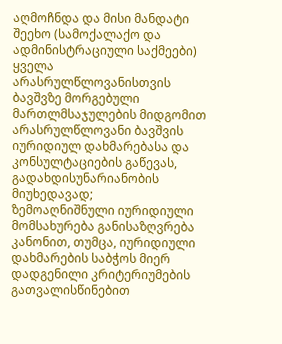აღმოჩნდა და მისი მანდატი შეეხო (სამოქალაქო და ადმინისტრაციული საქმეები) ყველა არასრულწლოვანისთვის ბავშვზე მორგებული მართლმსაჯულების მიდგომით არასრულწლოვანი ბავშვის იურიდიულ დახმარებასა და კონსულტაციების გაწევას, გადახდისუნარიანობის მიუხედავად;
ზემოაღნიშნული იურიდიული მომსახურება განისაზღვრება კანონით, თუმცა, იურიდიული დახმარების საბჭოს მიერ დადგენილი კრიტერიუმების გათვალისწინებით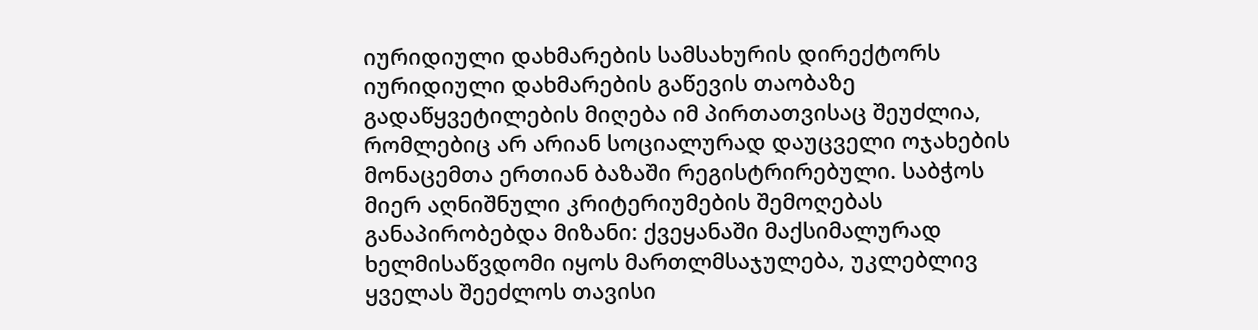იურიდიული დახმარების სამსახურის დირექტორს იურიდიული დახმარების გაწევის თაობაზე გადაწყვეტილების მიღება იმ პირთათვისაც შეუძლია, რომლებიც არ არიან სოციალურად დაუცველი ოჯახების მონაცემთა ერთიან ბაზაში რეგისტრირებული. საბჭოს მიერ აღნიშნული კრიტერიუმების შემოღებას განაპირობებდა მიზანი: ქვეყანაში მაქსიმალურად ხელმისაწვდომი იყოს მართლმსაჯულება, უკლებლივ ყველას შეეძლოს თავისი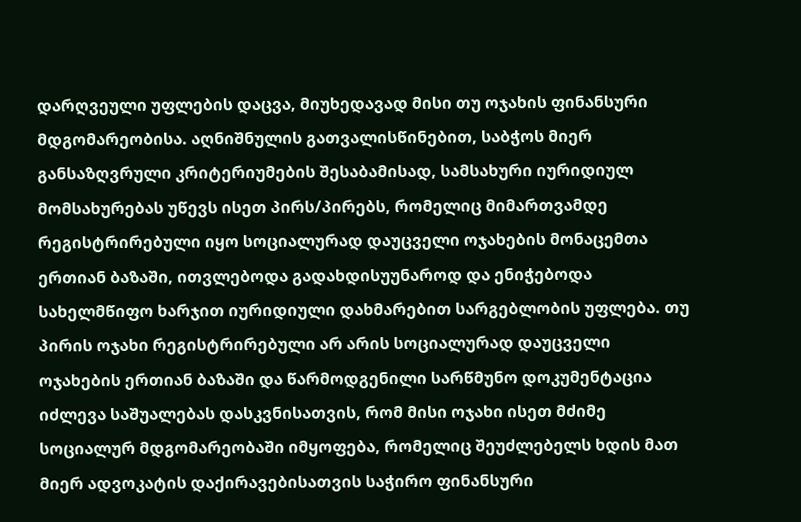დარღვეული უფლების დაცვა, მიუხედავად მისი თუ ოჯახის ფინანსური მდგომარეობისა. აღნიშნულის გათვალისწინებით, საბჭოს მიერ განსაზღვრული კრიტერიუმების შესაბამისად, სამსახური იურიდიულ მომსახურებას უწევს ისეთ პირს/პირებს, რომელიც მიმართვამდე რეგისტრირებული იყო სოციალურად დაუცველი ოჯახების მონაცემთა ერთიან ბაზაში, ითვლებოდა გადახდისუუნაროდ და ენიჭებოდა სახელმწიფო ხარჯით იურიდიული დახმარებით სარგებლობის უფლება. თუ პირის ოჯახი რეგისტრირებული არ არის სოციალურად დაუცველი ოჯახების ერთიან ბაზაში და წარმოდგენილი სარწმუნო დოკუმენტაცია იძლევა საშუალებას დასკვნისათვის, რომ მისი ოჯახი ისეთ მძიმე სოციალურ მდგომარეობაში იმყოფება, რომელიც შეუძლებელს ხდის მათ მიერ ადვოკატის დაქირავებისათვის საჭირო ფინანსური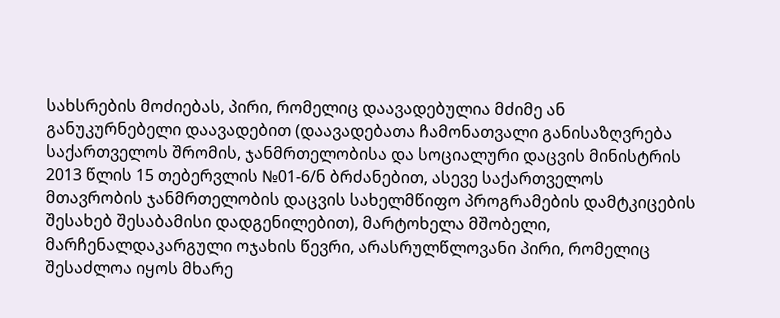სახსრების მოძიებას, პირი, რომელიც დაავადებულია მძიმე ან განუკურნებელი დაავადებით (დაავადებათა ჩამონათვალი განისაზღვრება საქართველოს შრომის, ჯანმრთელობისა და სოციალური დაცვის მინისტრის 2013 წლის 15 თებერვლის №01-6/ნ ბრძანებით, ასევე საქართველოს მთავრობის ჯანმრთელობის დაცვის სახელმწიფო პროგრამების დამტკიცების შესახებ შესაბამისი დადგენილებით), მარტოხელა მშობელი, მარჩენალდაკარგული ოჯახის წევრი, არასრულწლოვანი პირი, რომელიც შესაძლოა იყოს მხარე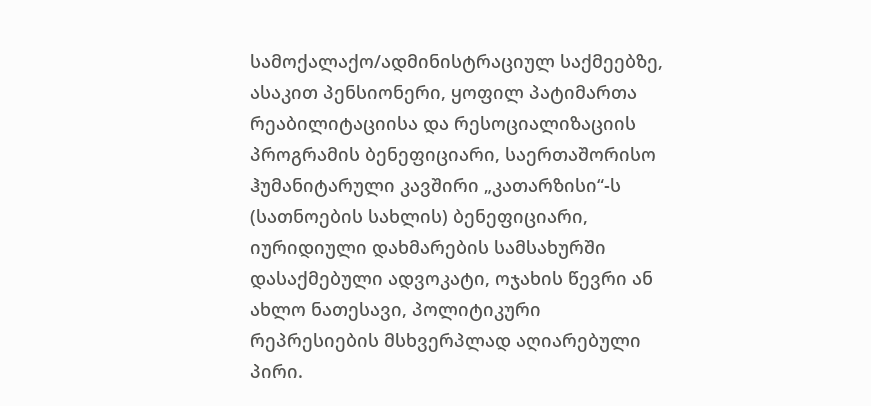სამოქალაქო/ადმინისტრაციულ საქმეებზე, ასაკით პენსიონერი, ყოფილ პატიმართა რეაბილიტაციისა და რესოციალიზაციის პროგრამის ბენეფიციარი, საერთაშორისო ჰუმანიტარული კავშირი „კათარზისი“-ს (სათნოების სახლის) ბენეფიციარი, იურიდიული დახმარების სამსახურში დასაქმებული ადვოკატი, ოჯახის წევრი ან ახლო ნათესავი, პოლიტიკური რეპრესიების მსხვერპლად აღიარებული პირი.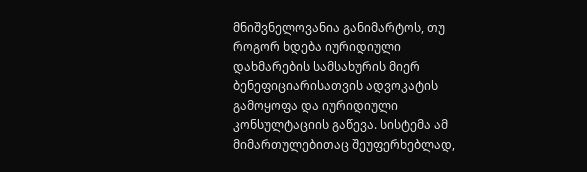მნიშვნელოვანია განიმარტოს, თუ როგორ ხდება იურიდიული დახმარების სამსახურის მიერ ბენეფიციარისათვის ადვოკატის გამოყოფა და იურიდიული კონსულტაციის გაწევა. სისტემა ამ მიმართულებითაც შეუფერხებლად,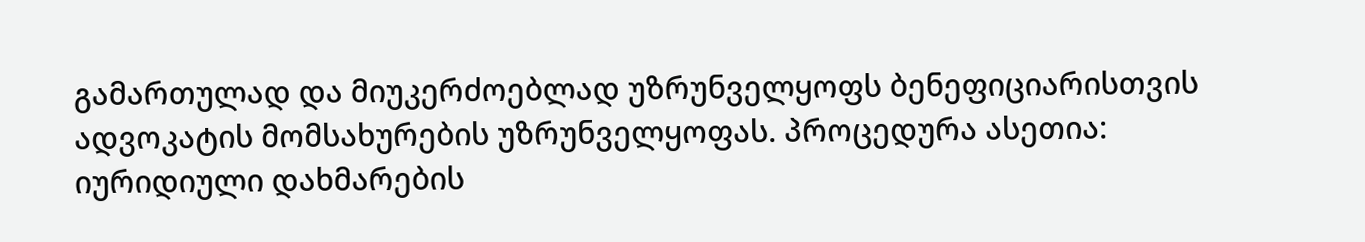გამართულად და მიუკერძოებლად უზრუნველყოფს ბენეფიციარისთვის ადვოკატის მომსახურების უზრუნველყოფას. პროცედურა ასეთია: იურიდიული დახმარების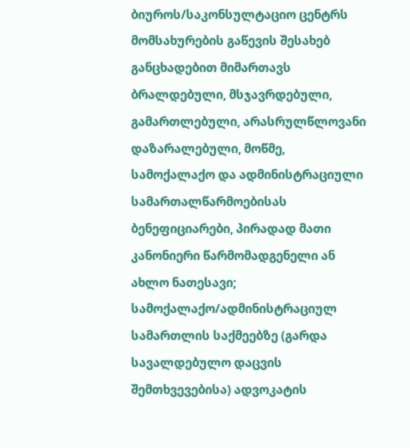ბიუროს/საკონსულტაციო ცენტრს მომსახურების გაწევის შესახებ განცხადებით მიმართავს ბრალდებული, მსჯავრდებული, გამართლებული, არასრულწლოვანი დაზარალებული, მოწმე, სამოქალაქო და ადმინისტრაციული სამართალწარმოებისას ბენეფიციარები, პირადად მათი კანონიერი წარმომადგენელი ან ახლო ნათესავი;
სამოქალაქო/ადმინისტრაციულ სამართლის საქმეებზე (გარდა სავალდებულო დაცვის შემთხვევებისა) ადვოკატის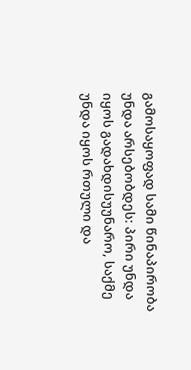გამოსაყოფად სამი წინაპირობა უნდა არსებობდეს: პირი უნდა იყოს გადახდისუუნარო, საქმე უნდა იყოს რთული და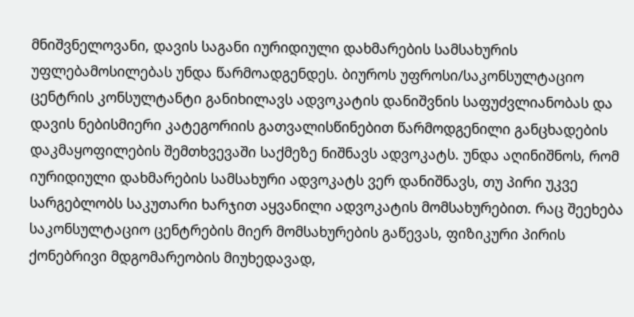მნიშვნელოვანი, დავის საგანი იურიდიული დახმარების სამსახურის უფლებამოსილებას უნდა წარმოადგენდეს. ბიუროს უფროსი/საკონსულტაციო ცენტრის კონსულტანტი განიხილავს ადვოკატის დანიშვნის საფუძვლიანობას და დავის ნებისმიერი კატეგორიის გათვალისწინებით წარმოდგენილი განცხადების დაკმაყოფილების შემთხვევაში საქმეზე ნიშნავს ადვოკატს. უნდა აღინიშნოს, რომ იურიდიული დახმარების სამსახური ადვოკატს ვერ დანიშნავს, თუ პირი უკვე სარგებლობს საკუთარი ხარჯით აყვანილი ადვოკატის მომსახურებით. რაც შეეხება საკონსულტაციო ცენტრების მიერ მომსახურების გაწევას, ფიზიკური პირის ქონებრივი მდგომარეობის მიუხედავად,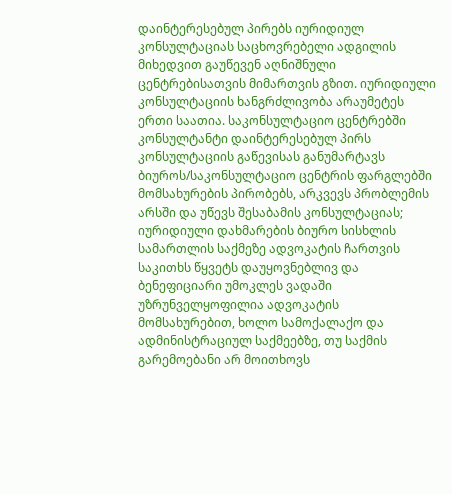დაინტერესებულ პირებს იურიდიულ კონსულტაციას საცხოვრებელი ადგილის მიხედვით გაუწევენ აღნიშნული ცენტრებისათვის მიმართვის გზით. იურიდიული კონსულტაციის ხანგრძლივობა არაუმეტეს ერთი საათია. საკონსულტაციო ცენტრებში კონსულტანტი დაინტერესებულ პირს კონსულტაციის გაწევისას განუმარტავს ბიუროს/საკონსულტაციო ცენტრის ფარგლებში მომსახურების პირობებს, არკვევს პრობლემის არსში და უწევს შესაბამის კონსულტაციას;
იურიდიული დახმარების ბიურო სისხლის სამართლის საქმეზე ადვოკატის ჩართვის საკითხს წყვეტს დაუყოვნებლივ და ბენეფიციარი უმოკლეს ვადაში უზრუნველყოფილია ადვოკატის მომსახურებით, ხოლო სამოქალაქო და ადმინისტრაციულ საქმეებზე, თუ საქმის გარემოებანი არ მოითხოვს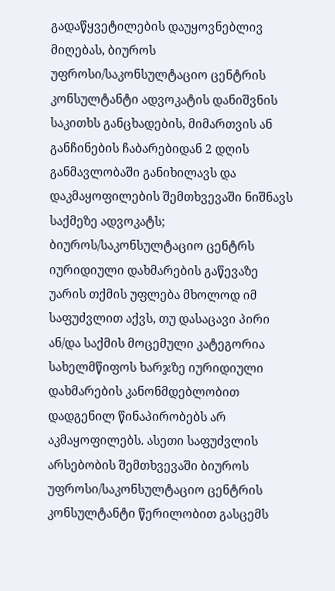გადაწყვეტილების დაუყოვნებლივ მიღებას, ბიუროს უფროსი/საკონსულტაციო ცენტრის კონსულტანტი ადვოკატის დანიშვნის საკითხს განცხადების, მიმართვის ან განჩინების ჩაბარებიდან 2 დღის განმავლობაში განიხილავს და დაკმაყოფილების შემთხვევაში ნიშნავს საქმეზე ადვოკატს;
ბიუროს/საკონსულტაციო ცენტრს იურიდიული დახმარების გაწევაზე უარის თქმის უფლება მხოლოდ იმ საფუძვლით აქვს, თუ დასაცავი პირი ან/და საქმის მოცემული კატეგორია სახელმწიფოს ხარჯზე იურიდიული დახმარების კანონმდებლობით დადგენილ წინაპირობებს არ აკმაყოფილებს. ასეთი საფუძვლის არსებობის შემთხვევაში ბიუროს უფროსი/საკონსულტაციო ცენტრის კონსულტანტი წერილობით გასცემს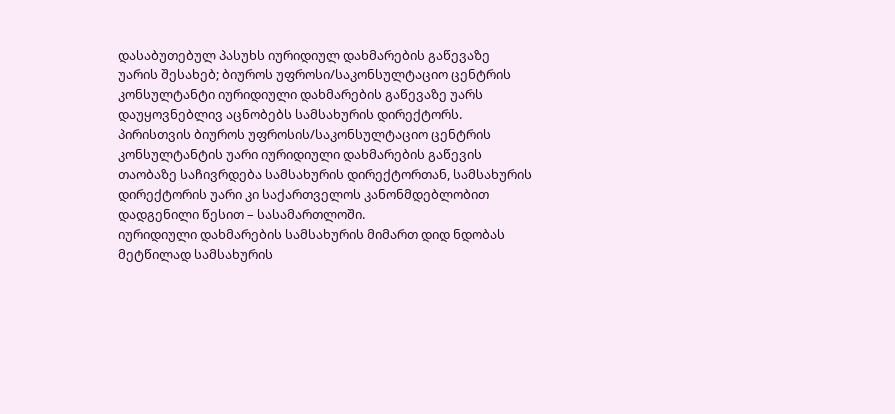დასაბუთებულ პასუხს იურიდიულ დახმარების გაწევაზე უარის შესახებ; ბიუროს უფროსი/საკონსულტაციო ცენტრის კონსულტანტი იურიდიული დახმარების გაწევაზე უარს დაუყოვნებლივ აცნობებს სამსახურის დირექტორს. პირისთვის ბიუროს უფროსის/საკონსულტაციო ცენტრის კონსულტანტის უარი იურიდიული დახმარების გაწევის თაობაზე საჩივრდება სამსახურის დირექტორთან, სამსახურის დირექტორის უარი კი საქართველოს კანონმდებლობით დადგენილი წესით – სასამართლოში.
იურიდიული დახმარების სამსახურის მიმართ დიდ ნდობას მეტწილად სამსახურის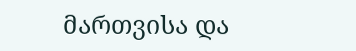მართვისა და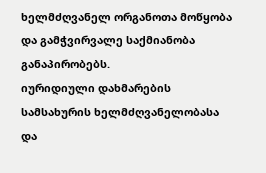ხელმძღვანელ ორგანოთა მოწყობა და გამჭვირვალე საქმიანობა განაპირობებს.
იურიდიული დახმარების სამსახურის ხელმძღვანელობასა და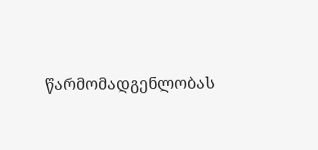წარმომადგენლობას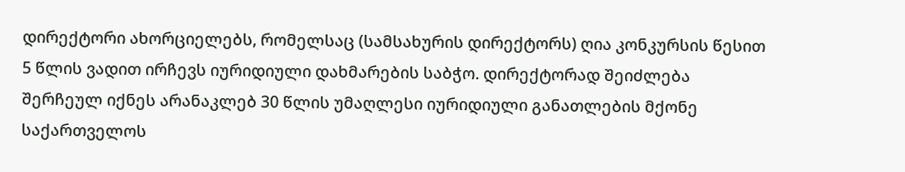დირექტორი ახორციელებს, რომელსაც (სამსახურის დირექტორს) ღია კონკურსის წესით 5 წლის ვადით ირჩევს იურიდიული დახმარების საბჭო. დირექტორად შეიძლება შერჩეულ იქნეს არანაკლებ 30 წლის უმაღლესი იურიდიული განათლების მქონე საქართველოს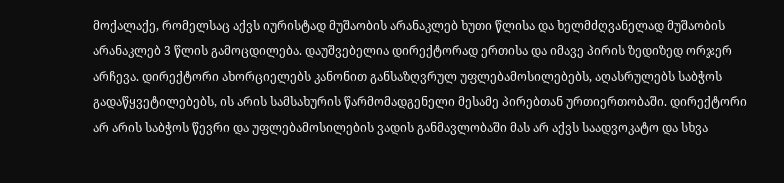მოქალაქე, რომელსაც აქვს იურისტად მუშაობის არანაკლებ ხუთი წლისა და ხელმძღვანელად მუშაობის არანაკლებ 3 წლის გამოცდილება. დაუშვებელია დირექტორად ერთისა და იმავე პირის ზედიზედ ორჯერ არჩევა. დირექტორი ახორციელებს კანონით განსაზღვრულ უფლებამოსილებებს, აღასრულებს საბჭოს გადაწყვეტილებებს, ის არის სამსახურის წარმომადგენელი მესამე პირებთან ურთიერთობაში. დირექტორი არ არის საბჭოს წევრი და უფლებამოსილების ვადის განმავლობაში მას არ აქვს საადვოკატო და სხვა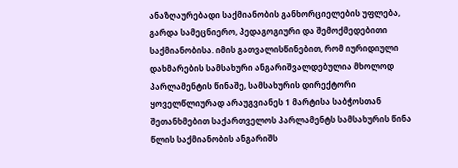ანაზღაურებადი საქმიანობის განხორციელების უფლება, გარდა სამეცნიერო, პედაგოგიური და შემოქმედებითი საქმიანობისა. იმის გათვალისწინებით, რომ იურიდიული დახმარების სამსახური ანგარიშვალდებულია მხოლოდ პარლამენტის წინაშე, სამსახურის დირექტორი ყოველწლიურად არაუგვიანეს 1 მარტისა საბჭოსთან შეთანხმებით საქართველოს პარლამენტს სამსახურის წინა წლის საქმიანობის ანგარიშს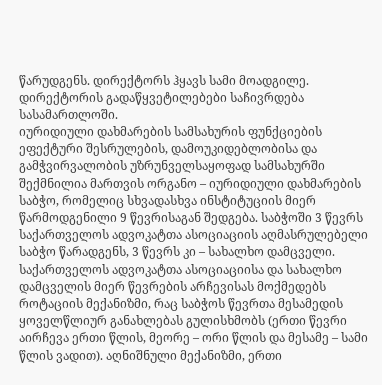წარუდგენს. დირექტორს ჰყავს სამი მოადგილე. დირექტორის გადაწყვეტილებები საჩივრდება სასამართლოში.
იურიდიული დახმარების სამსახურის ფუნქციების ეფექტური შესრულების, დამოუკიდებლობისა და გამჭვირვალობის უზრუნველსაყოფად სამსახურში შექმნილია მართვის ორგანო – იურიდიული დახმარების საბჭო, რომელიც სხვადასხვა ინსტიტუციის მიერ წარმოდგენილი 9 წევრისაგან შედგება. საბჭოში 3 წევრს საქართველოს ადვოკატთა ასოციაციის აღმასრულებელი საბჭო წარადგენს, 3 წევრს კი – სახალხო დამცველი. საქართველოს ადვოკატთა ასოციაციისა და სახალხო დამცველის მიერ წევრების არჩევისას მოქმედებს როტაციის მექანიზმი, რაც საბჭოს წევრთა მესამედის ყოველწლიურ განახლებას გულისხმობს (ერთი წევრი აირჩევა ერთი წლის, მეორე – ორი წლის და მესამე – სამი წლის ვადით). აღნიშნული მექანიზმი, ერთი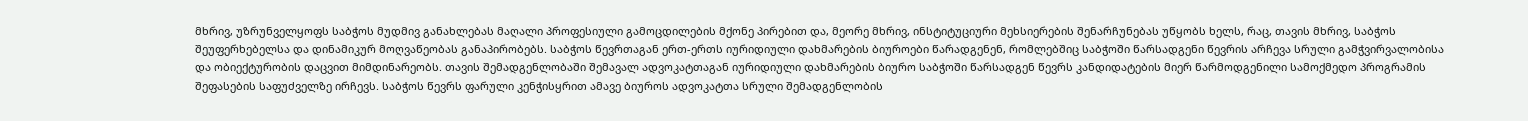მხრივ, უზრუნველყოფს საბჭოს მუდმივ განახლებას მაღალი პროფესიული გამოცდილების მქონე პირებით და, მეორე მხრივ, ინსტიტუციური მეხსიერების შენარჩუნებას უწყობს ხელს, რაც, თავის მხრივ, საბჭოს შეუფერხებელსა და დინამიკურ მოღვაწეობას განაპირობებს. საბჭოს წევრთაგან ერთ-ერთს იურიდიული დახმარების ბიუროები წარადგენენ, რომლებშიც საბჭოში წარსადგენი წევრის არჩევა სრული გამჭვირვალობისა და ობიექტურობის დაცვით მიმდინარეობს. თავის შემადგენლობაში შემავალ ადვოკატთაგან იურიდიული დახმარების ბიურო საბჭოში წარსადგენ წევრს კანდიდატების მიერ წარმოდგენილი სამოქმედო პროგრამის შეფასების საფუძველზე ირჩევს. საბჭოს წევრს ფარული კენჭისყრით ამავე ბიუროს ადვოკატთა სრული შემადგენლობის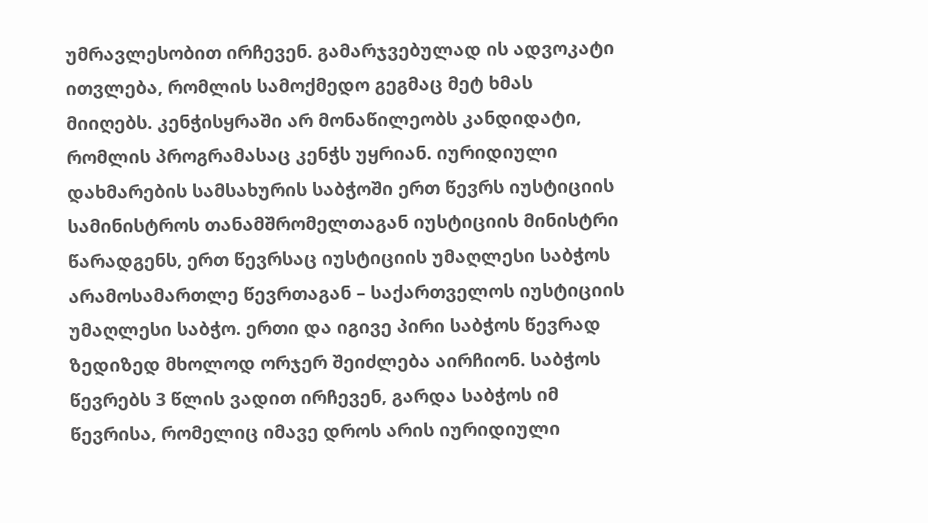უმრავლესობით ირჩევენ. გამარჯვებულად ის ადვოკატი ითვლება, რომლის სამოქმედო გეგმაც მეტ ხმას მიიღებს. კენჭისყრაში არ მონაწილეობს კანდიდატი, რომლის პროგრამასაც კენჭს უყრიან. იურიდიული დახმარების სამსახურის საბჭოში ერთ წევრს იუსტიციის სამინისტროს თანამშრომელთაგან იუსტიციის მინისტრი წარადგენს, ერთ წევრსაც იუსტიციის უმაღლესი საბჭოს არამოსამართლე წევრთაგან – საქართველოს იუსტიციის უმაღლესი საბჭო. ერთი და იგივე პირი საბჭოს წევრად ზედიზედ მხოლოდ ორჯერ შეიძლება აირჩიონ. საბჭოს წევრებს 3 წლის ვადით ირჩევენ, გარდა საბჭოს იმ წევრისა, რომელიც იმავე დროს არის იურიდიული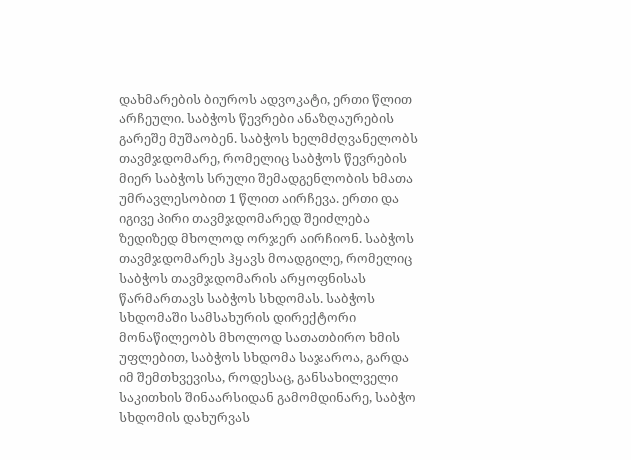დახმარების ბიუროს ადვოკატი, ერთი წლით არჩეული. საბჭოს წევრები ანაზღაურების გარეშე მუშაობენ. საბჭოს ხელმძღვანელობს თავმჯდომარე, რომელიც საბჭოს წევრების მიერ საბჭოს სრული შემადგენლობის ხმათა უმრავლესობით 1 წლით აირჩევა. ერთი და იგივე პირი თავმჯდომარედ შეიძლება ზედიზედ მხოლოდ ორჯერ აირჩიონ. საბჭოს თავმჯდომარეს ჰყავს მოადგილე, რომელიც საბჭოს თავმჯდომარის არყოფნისას წარმართავს საბჭოს სხდომას. საბჭოს სხდომაში სამსახურის დირექტორი მონაწილეობს მხოლოდ სათათბირო ხმის უფლებით, საბჭოს სხდომა საჯაროა, გარდა იმ შემთხვევისა, როდესაც, განსახილველი საკითხის შინაარსიდან გამომდინარე, საბჭო სხდომის დახურვას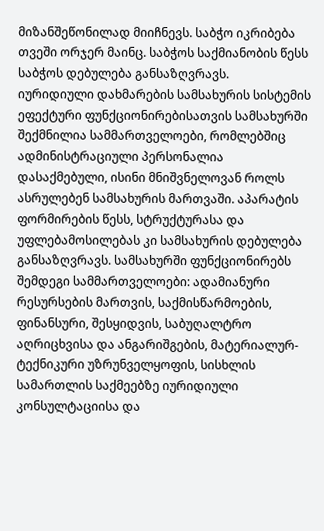მიზანშეწონილად მიიჩნევს. საბჭო იკრიბება თვეში ორჯერ მაინც. საბჭოს საქმიანობის წესს საბჭოს დებულება განსაზღვრავს.
იურიდიული დახმარების სამსახურის სისტემის ეფექტური ფუნქციონირებისათვის სამსახურში შექმნილია სამმართველოები, რომლებშიც ადმინისტრაციული პერსონალია დასაქმებული, ისინი მნიშვნელოვან როლს ასრულებენ სამსახურის მართვაში. აპარატის ფორმირების წესს, სტრუქტურასა და უფლებამოსილებას კი სამსახურის დებულება განსაზღვრავს. სამსახურში ფუნქციონირებს შემდეგი სამმართველოები: ადამიანური რესურსების მართვის, საქმისწარმოების, ფინანსური, შესყიდვის, საბუღალტრო აღრიცხვისა და ანგარიშგების, მატერიალურ-ტექნიკური უზრუნველყოფის, სისხლის სამართლის საქმეებზე იურიდიული კონსულტაციისა და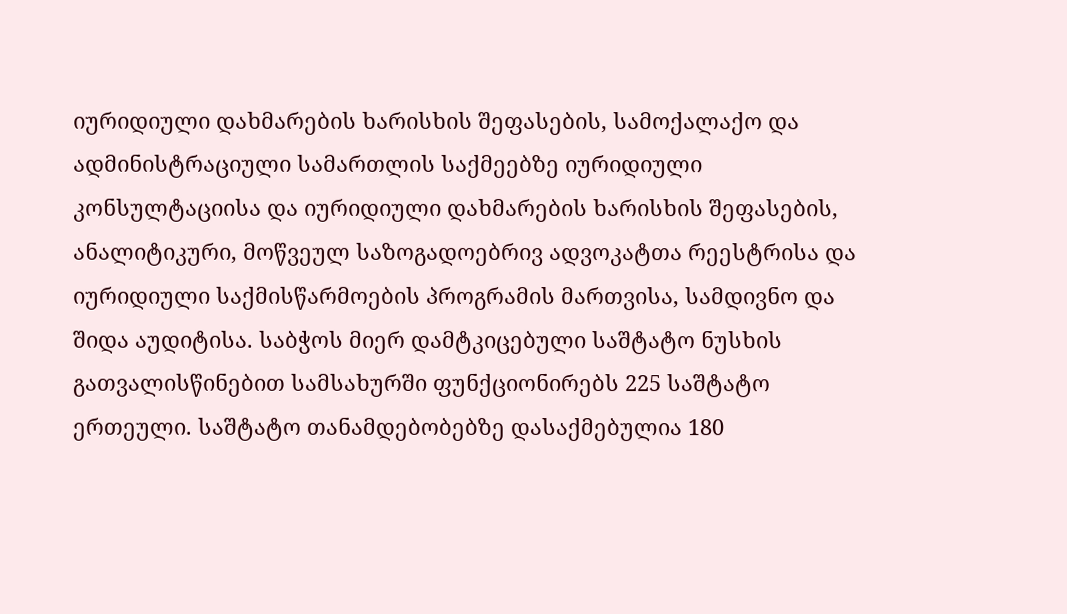იურიდიული დახმარების ხარისხის შეფასების, სამოქალაქო და ადმინისტრაციული სამართლის საქმეებზე იურიდიული კონსულტაციისა და იურიდიული დახმარების ხარისხის შეფასების, ანალიტიკური, მოწვეულ საზოგადოებრივ ადვოკატთა რეესტრისა და იურიდიული საქმისწარმოების პროგრამის მართვისა, სამდივნო და შიდა აუდიტისა. საბჭოს მიერ დამტკიცებული საშტატო ნუსხის გათვალისწინებით სამსახურში ფუნქციონირებს 225 საშტატო ერთეული. საშტატო თანამდებობებზე დასაქმებულია 180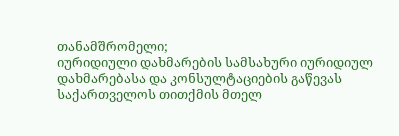თანამშრომელი;
იურიდიული დახმარების სამსახური იურიდიულ დახმარებასა და კონსულტაციების გაწევას საქართველოს თითქმის მთელ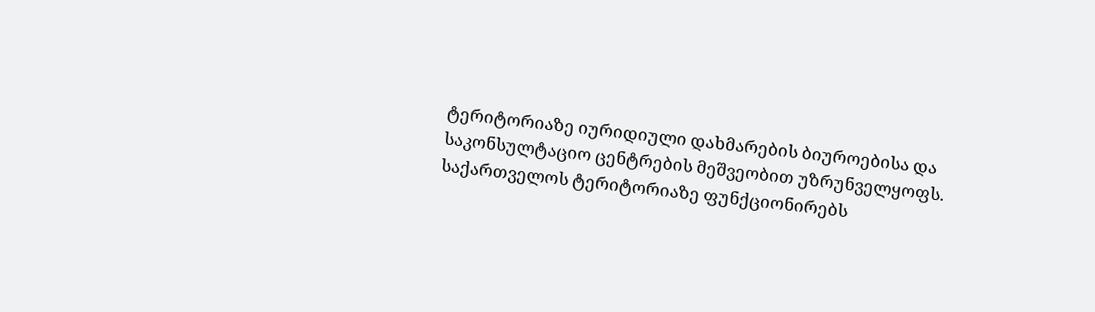ტერიტორიაზე იურიდიული დახმარების ბიუროებისა და საკონსულტაციო ცენტრების მეშვეობით უზრუნველყოფს. საქართველოს ტერიტორიაზე ფუნქციონირებს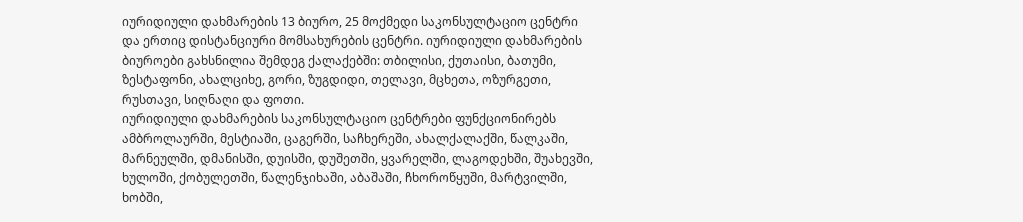იურიდიული დახმარების 13 ბიურო, 25 მოქმედი საკონსულტაციო ცენტრი და ერთიც დისტანციური მომსახურების ცენტრი. იურიდიული დახმარების ბიუროები გახსნილია შემდეგ ქალაქებში: თბილისი, ქუთაისი, ბათუმი, ზესტაფონი, ახალციხე, გორი, ზუგდიდი, თელავი, მცხეთა, ოზურგეთი, რუსთავი, სიღნაღი და ფოთი.
იურიდიული დახმარების საკონსულტაციო ცენტრები ფუნქციონირებს ამბროლაურში, მესტიაში, ცაგერში, საჩხერეში, ახალქალაქში, წალკაში, მარნეულში, დმანისში, დუისში, დუშეთში, ყვარელში, ლაგოდეხში, შუახევში, ხულოში, ქობულეთში, წალენჯიხაში, აბაშაში, ჩხოროწყუში, მარტვილში, ხობში,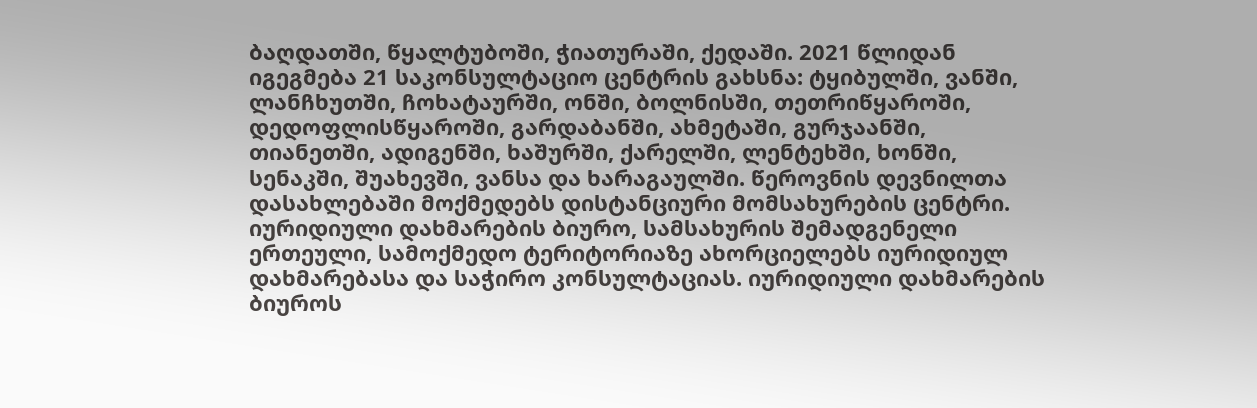ბაღდათში, წყალტუბოში, ჭიათურაში, ქედაში. 2021 წლიდან იგეგმება 21 საკონსულტაციო ცენტრის გახსნა: ტყიბულში, ვანში, ლანჩხუთში, ჩოხატაურში, ონში, ბოლნისში, თეთრიწყაროში, დედოფლისწყაროში, გარდაბანში, ახმეტაში, გურჯაანში, თიანეთში, ადიგენში, ხაშურში, ქარელში, ლენტეხში, ხონში, სენაკში, შუახევში, ვანსა და ხარაგაულში. წეროვნის დევნილთა დასახლებაში მოქმედებს დისტანციური მომსახურების ცენტრი.
იურიდიული დახმარების ბიურო, სამსახურის შემადგენელი ერთეული, სამოქმედო ტერიტორიაზე ახორციელებს იურიდიულ დახმარებასა და საჭირო კონსულტაციას. იურიდიული დახმარების ბიუროს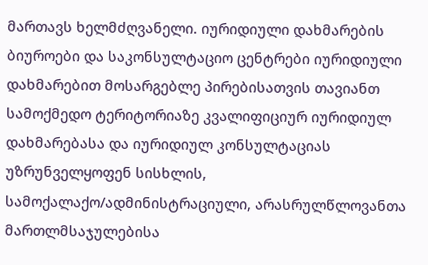მართავს ხელმძღვანელი. იურიდიული დახმარების ბიუროები და საკონსულტაციო ცენტრები იურიდიული დახმარებით მოსარგებლე პირებისათვის თავიანთ სამოქმედო ტერიტორიაზე კვალიფიციურ იურიდიულ დახმარებასა და იურიდიულ კონსულტაციას უზრუნველყოფენ სისხლის, სამოქალაქო/ადმინისტრაციული, არასრულწლოვანთა მართლმსაჯულებისა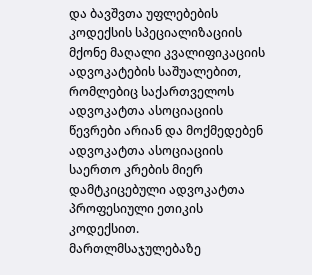და ბავშვთა უფლებების კოდექსის სპეციალიზაციის მქონე მაღალი კვალიფიკაციის ადვოკატების საშუალებით, რომლებიც საქართველოს ადვოკატთა ასოციაციის წევრები არიან და მოქმედებენ ადვოკატთა ასოციაციის საერთო კრების მიერ დამტკიცებული ადვოკატთა პროფესიული ეთიკის კოდექსით.
მართლმსაჯულებაზე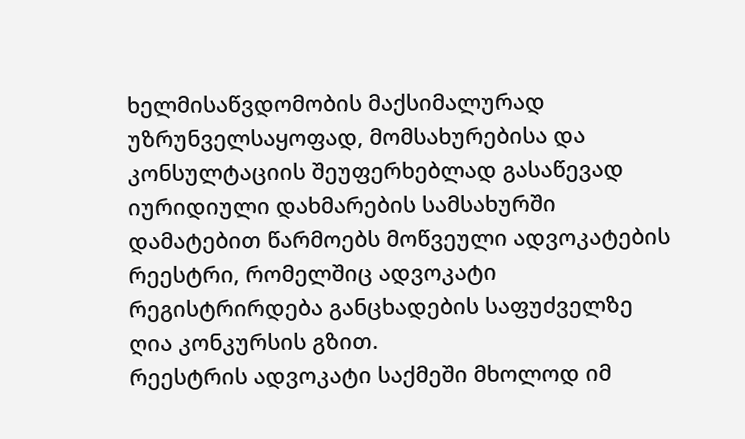ხელმისაწვდომობის მაქსიმალურად უზრუნველსაყოფად, მომსახურებისა და კონსულტაციის შეუფერხებლად გასაწევად იურიდიული დახმარების სამსახურში დამატებით წარმოებს მოწვეული ადვოკატების რეესტრი, რომელშიც ადვოკატი რეგისტრირდება განცხადების საფუძველზე ღია კონკურსის გზით.
რეესტრის ადვოკატი საქმეში მხოლოდ იმ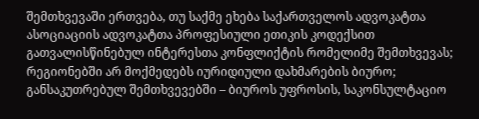შემთხვევაში ერთვება, თუ საქმე ეხება საქართველოს ადვოკატთა ასოციაციის ადვოკატთა პროფესიული ეთიკის კოდექსით გათვალისწინებულ ინტერესთა კონფლიქტის რომელიმე შემთხვევას; რეგიონებში არ მოქმედებს იურიდიული დახმარების ბიურო; განსაკუთრებულ შემთხვევებში – ბიუროს უფროსის, საკონსულტაციო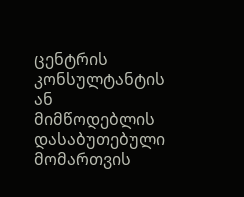ცენტრის კონსულტანტის ან მიმწოდებლის დასაბუთებული მომართვის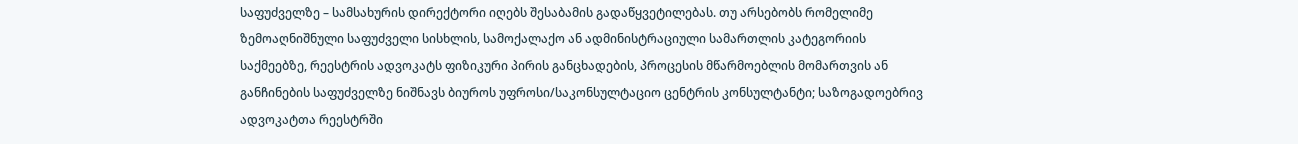საფუძველზე – სამსახურის დირექტორი იღებს შესაბამის გადაწყვეტილებას. თუ არსებობს რომელიმე ზემოაღნიშნული საფუძველი სისხლის, სამოქალაქო ან ადმინისტრაციული სამართლის კატეგორიის საქმეებზე, რეესტრის ადვოკატს ფიზიკური პირის განცხადების, პროცესის მწარმოებლის მომართვის ან განჩინების საფუძველზე ნიშნავს ბიუროს უფროსი/საკონსულტაციო ცენტრის კონსულტანტი; საზოგადოებრივ ადვოკატთა რეესტრში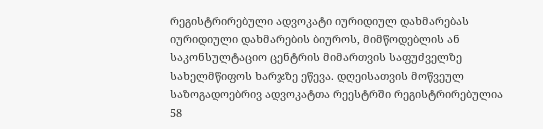რეგისტრირებული ადვოკატი იურიდიულ დახმარებას იურიდიული დახმარების ბიუროს, მიმწოდებლის ან საკონსულტაციო ცენტრის მიმართვის საფუძველზე სახელმწიფოს ხარჯზე ეწევა. დღეისათვის მოწვეულ საზოგადოებრივ ადვოკატთა რეესტრში რეგისტრირებულია 58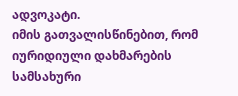ადვოკატი.
იმის გათვალისწინებით, რომ იურიდიული დახმარების სამსახური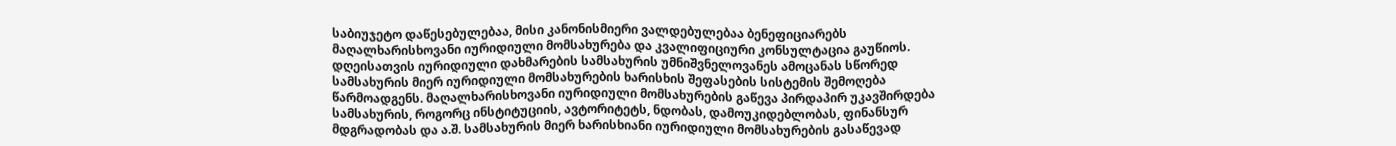საბიუჯეტო დაწესებულებაა, მისი კანონისმიერი ვალდებულებაა ბენეფიციარებს მაღალხარისხოვანი იურიდიული მომსახურება და კვალიფიციური კონსულტაცია გაუწიოს. დღეისათვის იურიდიული დახმარების სამსახურის უმნიშვნელოვანეს ამოცანას სწორედ სამსახურის მიერ იურიდიული მომსახურების ხარისხის შეფასების სისტემის შემოღება წარმოადგენს. მაღალხარისხოვანი იურიდიული მომსახურების გაწევა პირდაპირ უკავშირდება სამსახურის, როგორც ინსტიტუციის, ავტორიტეტს, ნდობას, დამოუკიდებლობას, ფინანსურ მდგრადობას და ა.შ. სამსახურის მიერ ხარისხიანი იურიდიული მომსახურების გასაწევად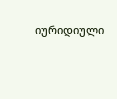იურიდიული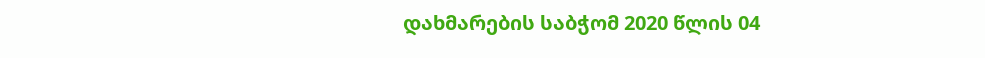დახმარების საბჭომ 2020 წლის 04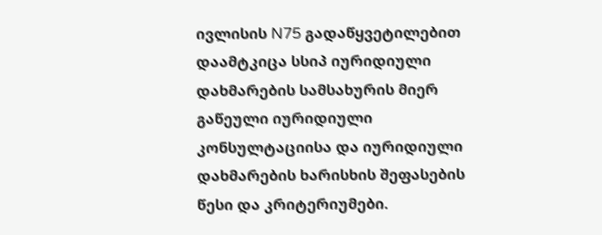ივლისის N75 გადაწყვეტილებით დაამტკიცა სსიპ იურიდიული დახმარების სამსახურის მიერ გაწეული იურიდიული კონსულტაციისა და იურიდიული დახმარების ხარისხის შეფასების წესი და კრიტერიუმები.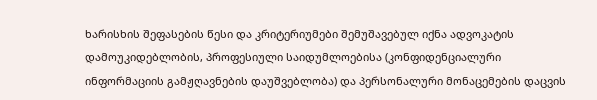ხარისხის შეფასების წესი და კრიტერიუმები შემუშავებულ იქნა ადვოკატის დამოუკიდებლობის, პროფესიული საიდუმლოებისა (კონფიდენციალური ინფორმაციის გამჟღავნების დაუშვებლობა) და პერსონალური მონაცემების დაცვის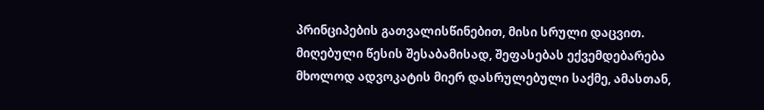პრინციპების გათვალისწინებით, მისი სრული დაცვით. მიღებული წესის შესაბამისად, შეფასებას ექვემდებარება მხოლოდ ადვოკატის მიერ დასრულებული საქმე, ამასთან,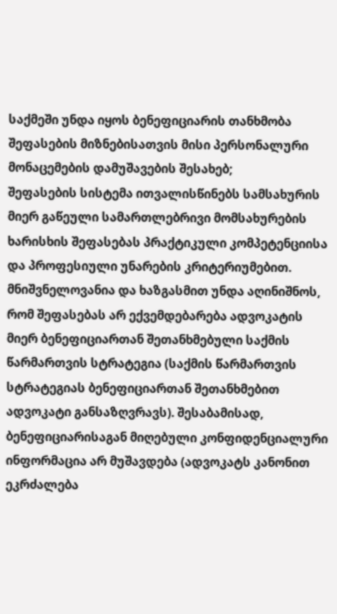საქმეში უნდა იყოს ბენეფიციარის თანხმობა შეფასების მიზნებისათვის მისი პერსონალური მონაცემების დამუშავების შესახებ;
შეფასების სისტემა ითვალისწინებს სამსახურის მიერ გაწეული სამართლებრივი მომსახურების ხარისხის შეფასებას პრაქტიკული კომპეტენციისა და პროფესიული უნარების კრიტერიუმებით. მნიშვნელოვანია და ხაზგასმით უნდა აღინიშნოს, რომ შეფასებას არ ექვემდებარება ადვოკატის მიერ ბენეფიციართან შეთანხმებული საქმის წარმართვის სტრატეგია (საქმის წარმართვის სტრატეგიას ბენეფიციართან შეთანხმებით ადვოკატი განსაზღვრავს). შესაბამისად, ბენეფიციარისაგან მიღებული კონფიდენციალური ინფორმაცია არ მუშავდება (ადვოკატს კანონით ეკრძალება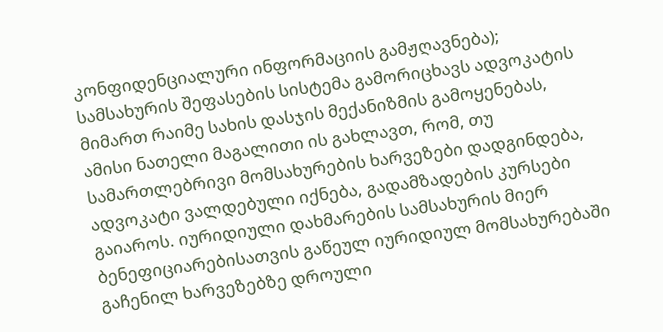კონფიდენციალური ინფორმაციის გამჟღავნება); სამსახურის შეფასების სისტემა გამორიცხავს ადვოკატის მიმართ რაიმე სახის დასჯის მექანიზმის გამოყენებას, ამისი ნათელი მაგალითი ის გახლავთ, რომ, თუ სამართლებრივი მომსახურების ხარვეზები დადგინდება, ადვოკატი ვალდებული იქნება, გადამზადების კურსები გაიაროს. იურიდიული დახმარების სამსახურის მიერ ბენეფიციარებისათვის გაწეულ იურიდიულ მომსახურებაში გაჩენილ ხარვეზებზე დროული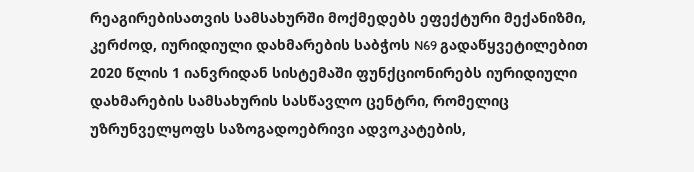რეაგირებისათვის სამსახურში მოქმედებს ეფექტური მექანიზმი, კერძოდ, იურიდიული დახმარების საბჭოს N69 გადაწყვეტილებით 2020 წლის 1 იანვრიდან სისტემაში ფუნქციონირებს იურიდიული დახმარების სამსახურის სასწავლო ცენტრი, რომელიც უზრუნველყოფს საზოგადოებრივი ადვოკატების,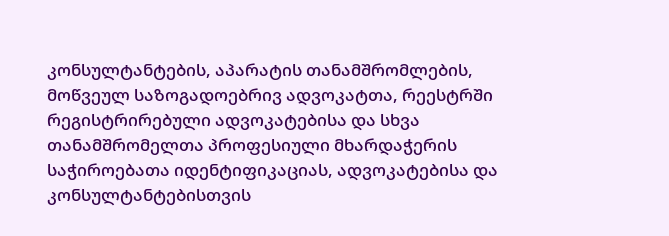კონსულტანტების, აპარატის თანამშრომლების, მოწვეულ საზოგადოებრივ ადვოკატთა, რეესტრში რეგისტრირებული ადვოკატებისა და სხვა თანამშრომელთა პროფესიული მხარდაჭერის საჭიროებათა იდენტიფიკაციას, ადვოკატებისა და კონსულტანტებისთვის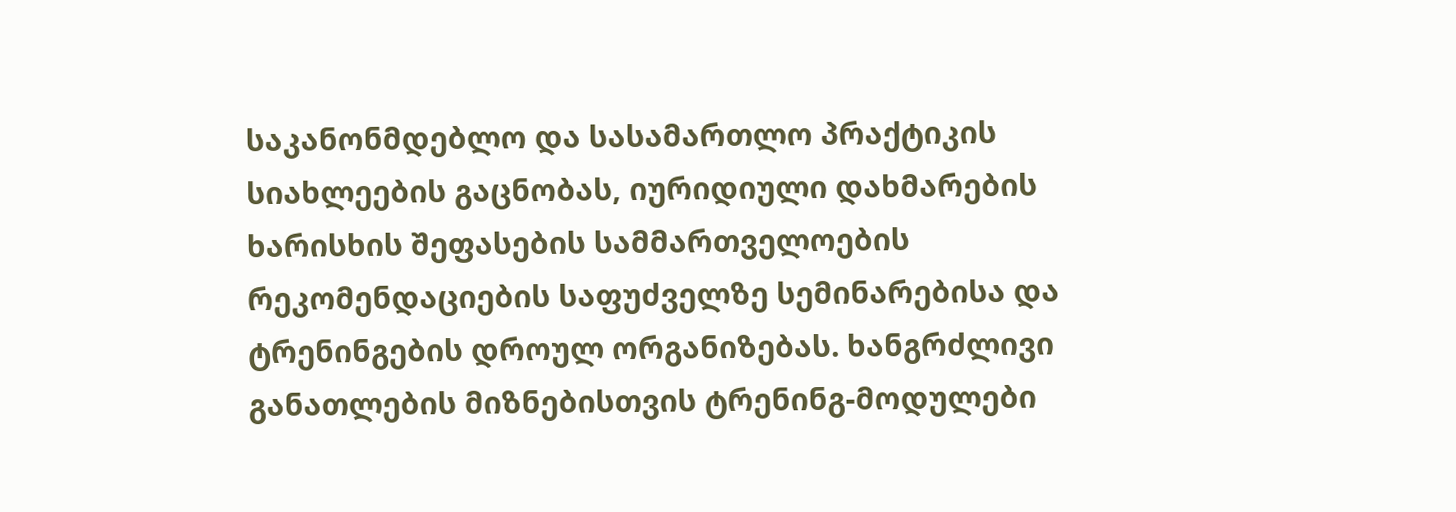საკანონმდებლო და სასამართლო პრაქტიკის სიახლეების გაცნობას, იურიდიული დახმარების ხარისხის შეფასების სამმართველოების რეკომენდაციების საფუძველზე სემინარებისა და ტრენინგების დროულ ორგანიზებას. ხანგრძლივი განათლების მიზნებისთვის ტრენინგ-მოდულები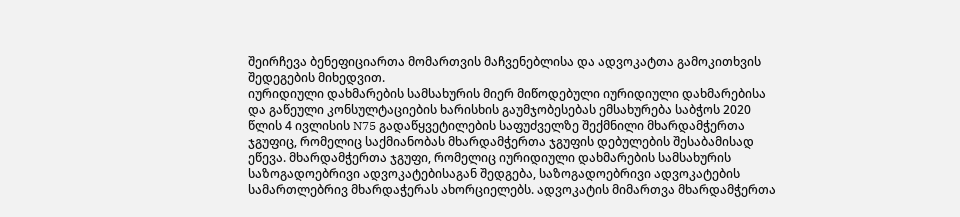შეირჩევა ბენეფიციართა მომართვის მაჩვენებლისა და ადვოკატთა გამოკითხვის შედეგების მიხედვით.
იურიდიული დახმარების სამსახურის მიერ მიწოდებული იურიდიული დახმარებისა და გაწეული კონსულტაციების ხარისხის გაუმჯობესებას ემსახურება საბჭოს 2020 წლის 4 ივლისის N75 გადაწყვეტილების საფუძველზე შექმნილი მხარდამჭერთა ჯგუფიც, რომელიც საქმიანობას მხარდამჭერთა ჯგუფის დებულების შესაბამისად ეწევა. მხარდამჭერთა ჯგუფი, რომელიც იურიდიული დახმარების სამსახურის საზოგადოებრივი ადვოკატებისაგან შედგება, საზოგადოებრივი ადვოკატების სამართლებრივ მხარდაჭერას ახორციელებს. ადვოკატის მიმართვა მხარდამჭერთა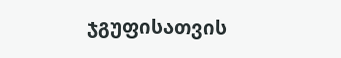ჯგუფისათვის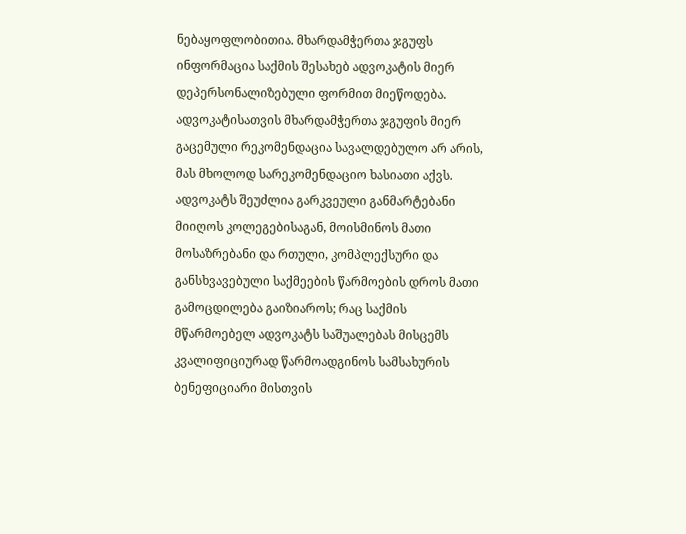ნებაყოფლობითია. მხარდამჭერთა ჯგუფს ინფორმაცია საქმის შესახებ ადვოკატის მიერ დეპერსონალიზებული ფორმით მიეწოდება. ადვოკატისათვის მხარდამჭერთა ჯგუფის მიერ გაცემული რეკომენდაცია სავალდებულო არ არის, მას მხოლოდ სარეკომენდაციო ხასიათი აქვს. ადვოკატს შეუძლია გარკვეული განმარტებანი მიიღოს კოლეგებისაგან, მოისმინოს მათი მოსაზრებანი და რთული, კომპლექსური და განსხვავებული საქმეების წარმოების დროს მათი გამოცდილება გაიზიაროს; რაც საქმის მწარმოებელ ადვოკატს საშუალებას მისცემს კვალიფიციურად წარმოადგინოს სამსახურის ბენეფიციარი მისთვის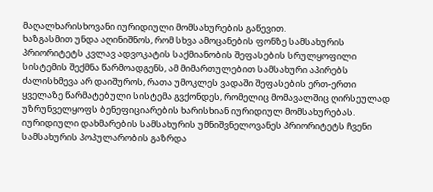მაღალხარისხოვანი იურიდიული მომსახურების გაწევით.
ხაზგასმით უნდა აღინიშნოს, რომ სხვა ამოცანების ფონზე სამსახურის პრიორიტეტს კვლავ ადვოკატის საქმიანობის შეფასების სრულყოფილი სისტემის შექმნა წარმოადგენს, ამ მიმართულებით სამსახური აპირებს ძალისხმევა არ დაიშუროს, რათა უმოკლეს ვადაში შეფასების ერთ-ერთი ყველაზე წარმატებული სისტემა გვქონდეს, რომელიც მომავალშიც ღირსეულად უზრუნველყოფს ბენეფიციარების ხარისხიან იურიდიულ მომსახურებას.
იურიდიული დახმარების სამსახურის უმნიშვნელოვანეს პრიორიტეტს ჩვენი სამსახურის პოპულარობის გაზრდა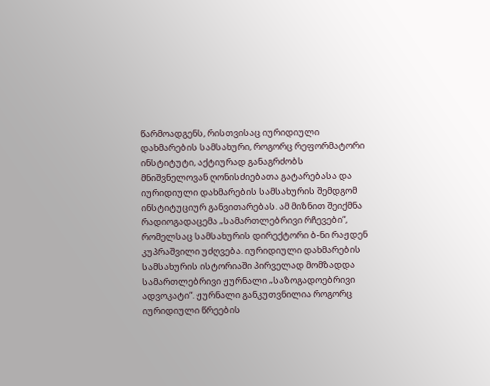წარმოადგენს, რისთვისაც იურიდიული დახმარების სამსახური, როგორც რეფორმატორი ინსტიტუტი, აქტიურად განაგრძობს მნიშვნელოვან ღონისძიებათა გატარებასა და იურიდიული დახმარების სამსახურის შემდგომ ინსტიტუციურ განვითარებას. ამ მიზნით შეიქმნა რადიოგადაცემა „სამართლებრივი რჩევები“, რომელსაც სამსახურის დირექტორი ბ-ნი რაჟდენ კუპრაშვილი უძღვება. იურიდიული დახმარების სამსახურის ისტორიაში პირველად მომზადდა სამართლებრივი ჟურნალი „საზოგადოებრივი ადვოკატი“. ჟურნალი განკუთვნილია როგორც იურიდიული წრეების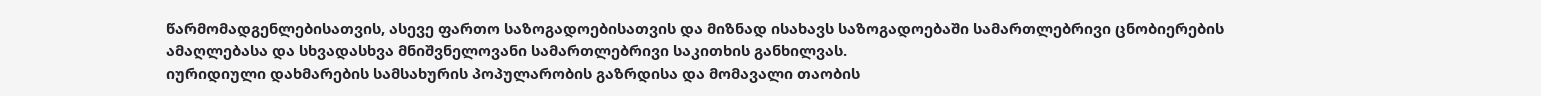წარმომადგენლებისათვის, ასევე ფართო საზოგადოებისათვის და მიზნად ისახავს საზოგადოებაში სამართლებრივი ცნობიერების ამაღლებასა და სხვადასხვა მნიშვნელოვანი სამართლებრივი საკითხის განხილვას.
იურიდიული დახმარების სამსახურის პოპულარობის გაზრდისა და მომავალი თაობის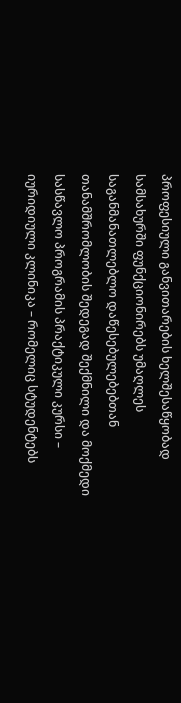პროფესიული განვითარების ხელშესაწყობად სამსახურში ფუნქციონირებს უმაღლეს საგანმანათლებლო დაწესებულებებთან თანამშრომლობის შედეგად შექმნილი და მოქმედი სასწავლო პროგრამის პრაქტიკული კურსი – იურიდიული კლინიკა – რომელიც სტუდენტებს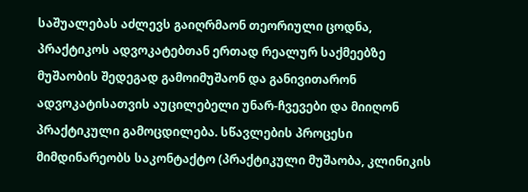საშუალებას აძლევს გაიღრმაონ თეორიული ცოდნა, პრაქტიკოს ადვოკატებთან ერთად რეალურ საქმეებზე მუშაობის შედეგად გამოიმუშაონ და განივითარონ ადვოკატისათვის აუცილებელი უნარ-ჩვევები და მიიღონ პრაქტიკული გამოცდილება. სწავლების პროცესი მიმდინარეობს საკონტაქტო (პრაქტიკული მუშაობა, კლინიკის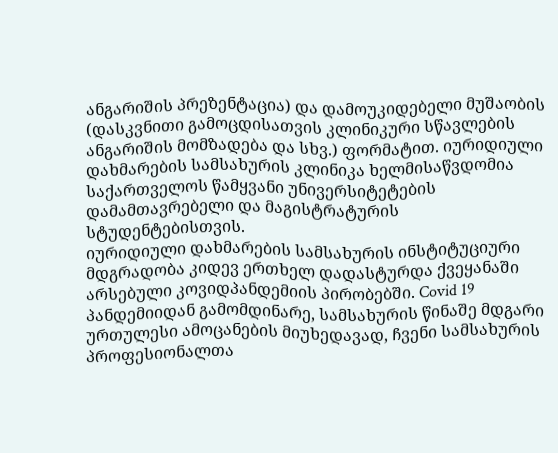ანგარიშის პრეზენტაცია) და დამოუკიდებელი მუშაობის (დასკვნითი გამოცდისათვის კლინიკური სწავლების ანგარიშის მომზადება და სხვ.) ფორმატით. იურიდიული დახმარების სამსახურის კლინიკა ხელმისაწვდომია საქართველოს წამყვანი უნივერსიტეტების დამამთავრებელი და მაგისტრატურის სტუდენტებისთვის.
იურიდიული დახმარების სამსახურის ინსტიტუციური მდგრადობა კიდევ ერთხელ დადასტურდა ქვეყანაში არსებული კოვიდპანდემიის პირობებში. Covid 19 პანდემიიდან გამომდინარე, სამსახურის წინაშე მდგარი ურთულესი ამოცანების მიუხედავად, ჩვენი სამსახურის პროფესიონალთა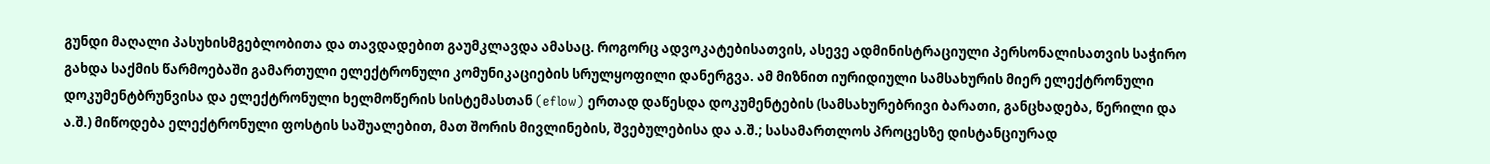გუნდი მაღალი პასუხისმგებლობითა და თავდადებით გაუმკლავდა ამასაც. როგორც ადვოკატებისათვის, ასევე ადმინისტრაციული პერსონალისათვის საჭირო გახდა საქმის წარმოებაში გამართული ელექტრონული კომუნიკაციების სრულყოფილი დანერგვა. ამ მიზნით იურიდიული სამსახურის მიერ ელექტრონული დოკუმენტბრუნვისა და ელექტრონული ხელმოწერის სისტემასთან (eflow) ერთად დაწესდა დოკუმენტების (სამსახურებრივი ბარათი, განცხადება, წერილი და ა.შ.) მიწოდება ელექტრონული ფოსტის საშუალებით, მათ შორის მივლინების, შვებულებისა და ა.შ.; სასამართლოს პროცესზე დისტანციურად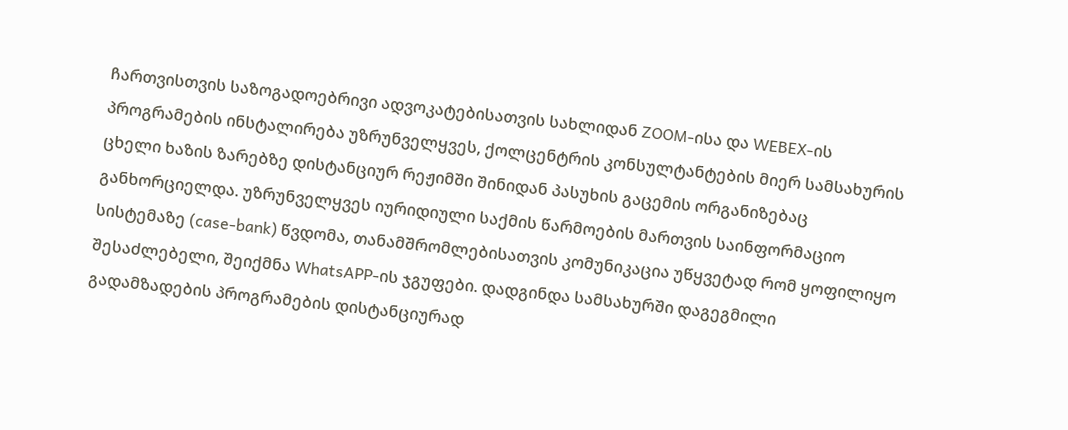ჩართვისთვის საზოგადოებრივი ადვოკატებისათვის სახლიდან ZOOM-ისა და WEBEX-ის პროგრამების ინსტალირება უზრუნველყვეს, ქოლცენტრის კონსულტანტების მიერ სამსახურის ცხელი ხაზის ზარებზე დისტანციურ რეჟიმში შინიდან პასუხის გაცემის ორგანიზებაც განხორციელდა. უზრუნველყვეს იურიდიული საქმის წარმოების მართვის საინფორმაციო სისტემაზე (case-bank) წვდომა, თანამშრომლებისათვის კომუნიკაცია უწყვეტად რომ ყოფილიყო შესაძლებელი, შეიქმნა WhatsAPP-ის ჯგუფები. დადგინდა სამსახურში დაგეგმილი გადამზადების პროგრამების დისტანციურად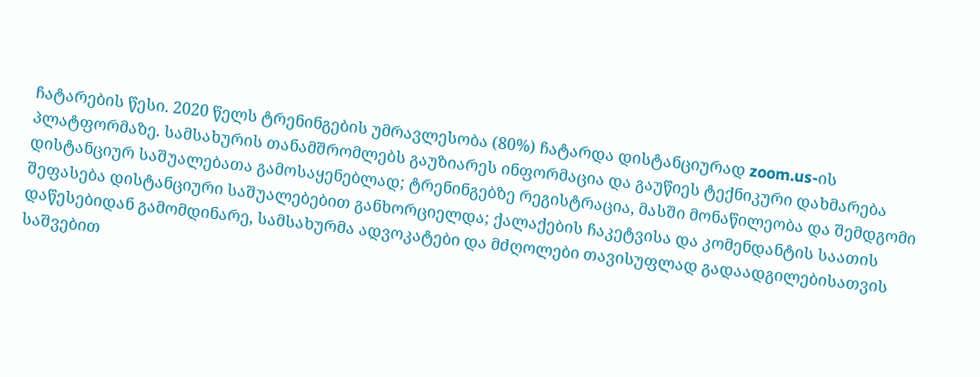ჩატარების წესი. 2020 წელს ტრენინგების უმრავლესობა (80%) ჩატარდა დისტანციურად zoom.us-ის პლატფორმაზე. სამსახურის თანამშრომლებს გაუზიარეს ინფორმაცია და გაუწიეს ტექნიკური დახმარება დისტანციურ საშუალებათა გამოსაყენებლად; ტრენინგებზე რეგისტრაცია, მასში მონაწილეობა და შემდგომი შეფასება დისტანციური საშუალებებით განხორციელდა; ქალაქების ჩაკეტვისა და კომენდანტის საათის დაწესებიდან გამომდინარე, სამსახურმა ადვოკატები და მძღოლები თავისუფლად გადაადგილებისათვის საშვებით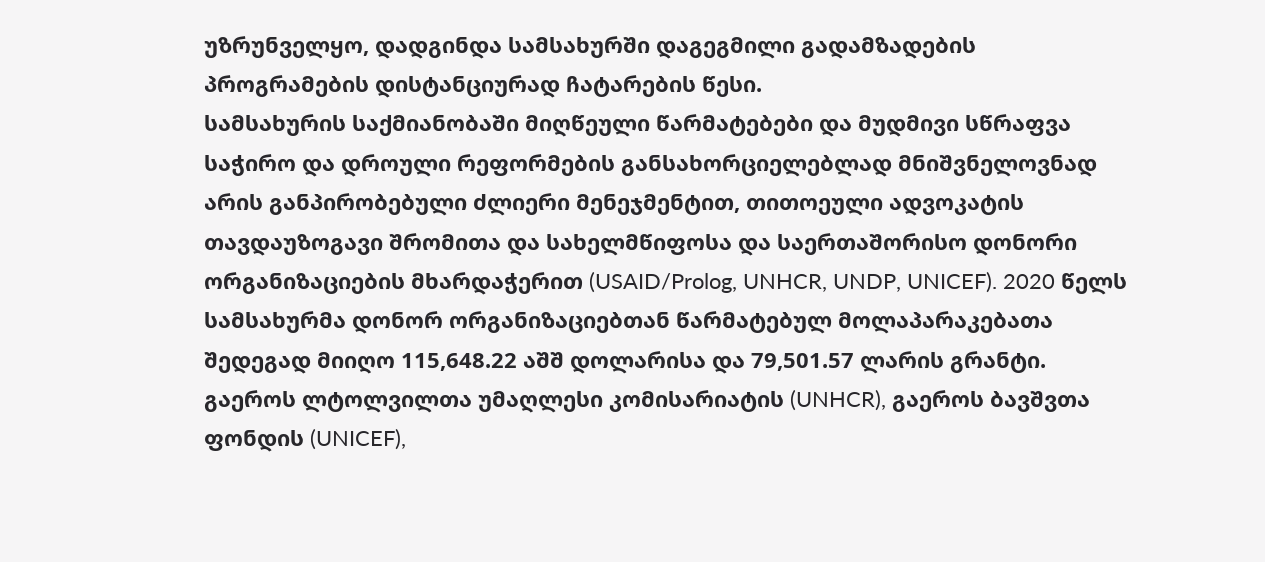უზრუნველყო, დადგინდა სამსახურში დაგეგმილი გადამზადების პროგრამების დისტანციურად ჩატარების წესი.
სამსახურის საქმიანობაში მიღწეული წარმატებები და მუდმივი სწრაფვა საჭირო და დროული რეფორმების განსახორციელებლად მნიშვნელოვნად არის განპირობებული ძლიერი მენეჯმენტით, თითოეული ადვოკატის თავდაუზოგავი შრომითა და სახელმწიფოსა და საერთაშორისო დონორი ორგანიზაციების მხარდაჭერით (USAID/Prolog, UNHCR, UNDP, UNICEF). 2020 წელს სამსახურმა დონორ ორგანიზაციებთან წარმატებულ მოლაპარაკებათა შედეგად მიიღო 115,648.22 აშშ დოლარისა და 79,501.57 ლარის გრანტი. გაეროს ლტოლვილთა უმაღლესი კომისარიატის (UNHCR), გაეროს ბავშვთა ფონდის (UNICEF),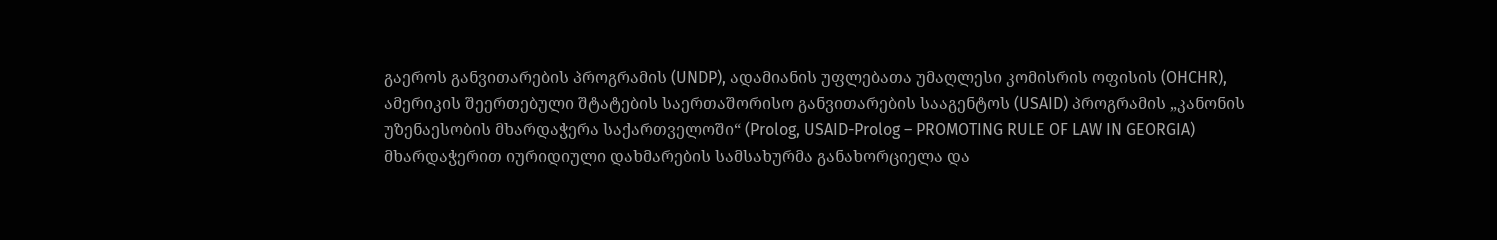გაეროს განვითარების პროგრამის (UNDP), ადამიანის უფლებათა უმაღლესი კომისრის ოფისის (OHCHR), ამერიკის შეერთებული შტატების საერთაშორისო განვითარების სააგენტოს (USAID) პროგრამის „კანონის უზენაესობის მხარდაჭერა საქართველოში“ (Prolog, USAID-Prolog – PROMOTING RULE OF LAW IN GEORGIA) მხარდაჭერით იურიდიული დახმარების სამსახურმა განახორციელა და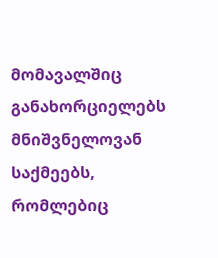მომავალშიც განახორციელებს მნიშვნელოვან საქმეებს, რომლებიც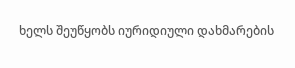ხელს შეუწყობს იურიდიული დახმარების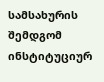სამსახურის შემდგომ ინსტიტუციურ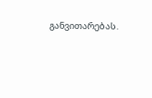განვითარებას.